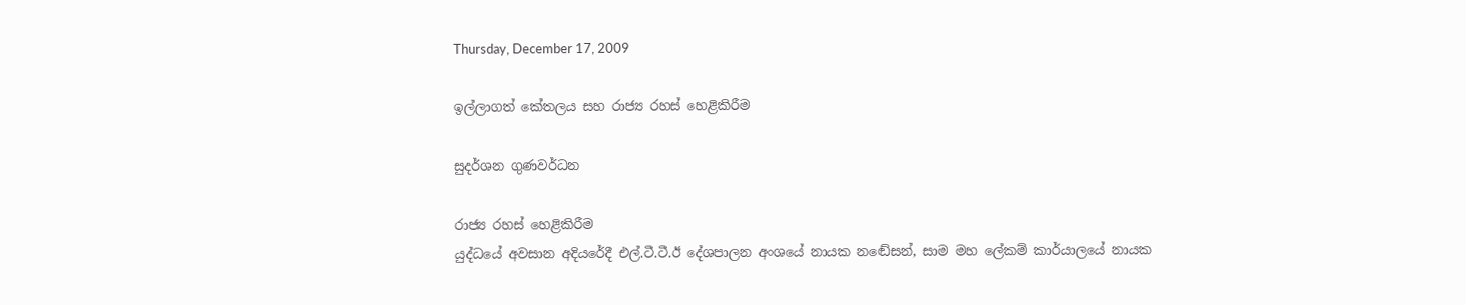Thursday, December 17, 2009

ඉල්ලාගත් කේතලය සහ රාජ්‍ය රහස් හෙළිකිරීම

සුදර්ශන ගුණවර්ධන

රාජ්‍ය රහස් හෙළිකිරීම
යුද්ධයේ අවසාන අදියරේදී එල්.ටී.ටී.ඊ දේශපාලන අංශයේ නායක නඬේසන්, සාම මහ ලේකම් කාර්යාලයේ නායක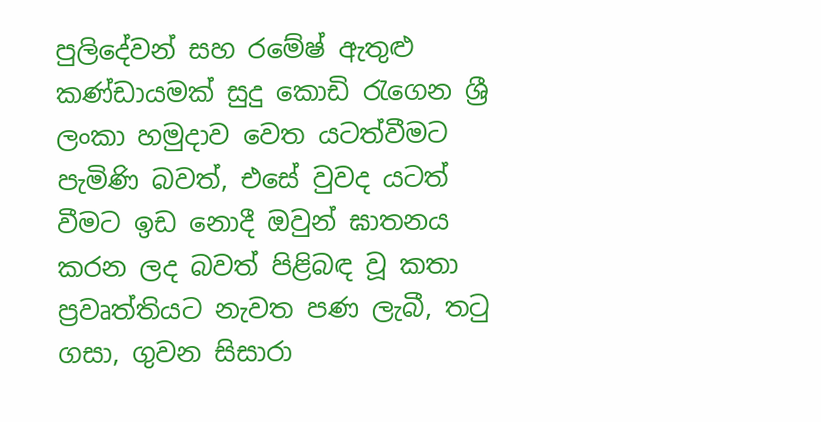පුලිදේවන් සහ රමේෂ් ඇතුළු කණ්ඩායමක් සුදු කොඩි රැගෙන ශ්‍රී ලංකා හමුදාව වෙත යටත්වීමට පැමිණි බවත්, එසේ වුවද යටත් වීමට ඉඩ නොදී ඔවුන් ඝාතනය කරන ලද බවත් පිළිබඳ වූ කතා ප්‍රවෘත්තියට නැවත පණ ලැබී, තටු ගසා, ගුවන සිසාරා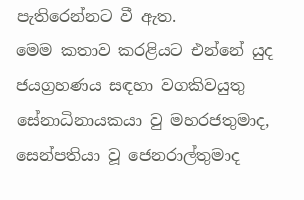පැතිරෙන්නට වී ඇත.
මෙම කතාව කරළියට එන්නේ යුද ජයග්‍රහණය සඳහා වගකිවයුතු සේනාධිනායකයා වු මහරජතුමාද, සෙන්පතියා වූ ජෙනරාල්තුමාද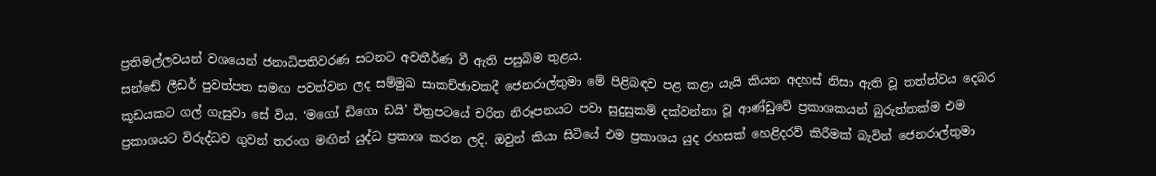ප්‍රතිමල්ලවයන් වශයෙන් ජනාධිපතිවරණ සටනට අවතීර්ණ වී ඇති පසුබිම තුළය.
සන්ඬේ ලීඩර් පුවත්පත සමඟ පවත්වන ලද සම්මුඛ සාකච්ඡාවකදී ජෙනරාල්තුමා මේ පිළිබඳව පළ කළා යැයි කියන අදහස් නිසා ඇති වූ තත්ත්වය දෙබර කූඩයකට ගල් ගැසුවා සේ විය. ‘මගෝ ඩිගො ඩයි’ චිත්‍රපටයේ චරිත නිරූපනයට පවා සුදුසුකම් දක්වන්නා වූ ආණ්ඩුවේ ප්‍රකාශකයන් බුරුත්තක්ම එම ප්‍රකාශයට විරුද්ධව ගුවන් තරංග මඟින් යුද්ධ ප්‍රකාශ කරන ලදි. ඔවුන් කියා සිටියේ එම ප්‍රකාශය යුද රහසක් හෙළිදරව් කිරීමක් බැවින් ජෙනරාල්තුමා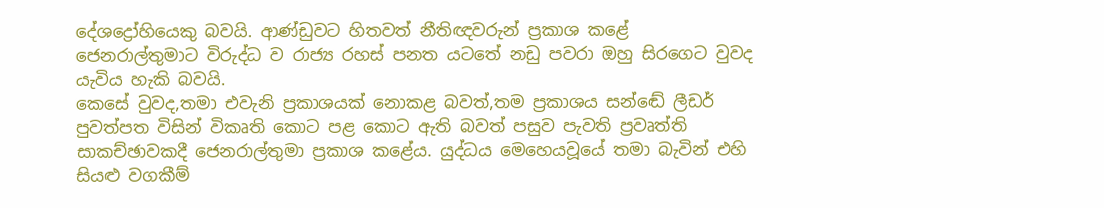දේශද්‍රෝහියෙකු බවයි. ආණ්ඩුවට හිතවත් නීතිඥවරුන් ප්‍රකාශ කළේ ජෙනරාල්තුමාට විරුද්ධ ව රාජ්‍ය රහස් පනත යටතේ නඩු පවරා ඔහු සිරගෙට වුවද යැවිය හැකි බවයි.
කෙසේ වුවද,තමා එවැනි ප්‍රකාශයක් නොකළ බවත්,තම ප්‍රකාශය සන්ඬේ ලීඩර් පුවත්පත විසින් විකෘති කොට පළ කොට ඇති බවත් පසුව පැවති ප්‍රවෘත්ති සාකච්ඡාවකදී ජෙනරාල්තුමා ප්‍රකාශ කළේය. යුද්ධය මෙහෙයවූයේ තමා බැවින් එහි සියළු වගකීම්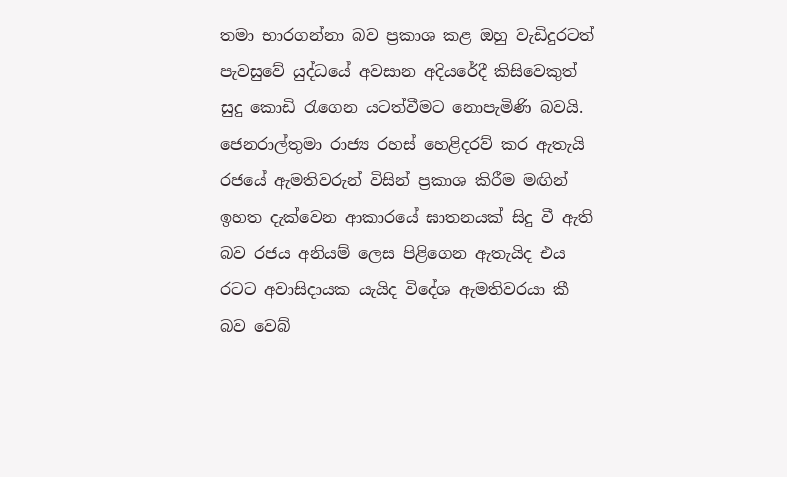තමා භාරගන්නා බව ප්‍රකාශ කළ ඔහු වැඩිදුරටත් පැවසුවේ යුද්ධයේ අවසාන අදියරේදී කිසිවෙකුත් සුදු කොඩි රැගෙන යටත්වීමට නොපැමිණි බවයි.
ජෙනරාල්තුමා රාජ්‍ය රහස් හෙළිදරව් කර ඇතැයි රජයේ ඇමතිවරුන් විසින් ප්‍රකාශ කිරීම මඟින් ඉහත දැක්වෙන ආකාරයේ ඝාතනයක් සිදු වී ඇති බව රජය අනියම් ලෙස පිළිගෙන ඇතැයිද එය රටට අවාසිදායක යැයිද විදේශ ඇමතිවරයා කී බව වෙබ්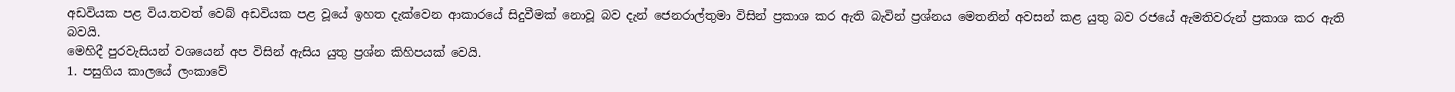අඩවියක පළ විය.තවත් වෙබ් අඩවියක පළ වූයේ ඉහත දැක්වෙන ආකාරයේ සිදුවීමක් නොවූ බව දැන් ජෙනරාල්තුමා විසින් ප්‍රකාශ කර ඇති බැවින් ප්‍රශ්නය මෙතනින් අවසන් කළ යුතු බව රජයේ ඇමතිවරුන් ප්‍රකාශ කර ඇති බවයි.
මෙහිදී පුරවැසියන් වශයෙන් අප විසින් ඇසිය යුතු ප්‍රශ්න කිහිපයක් වෙයි.
1. පසුගිය කාලයේ ලංකාවේ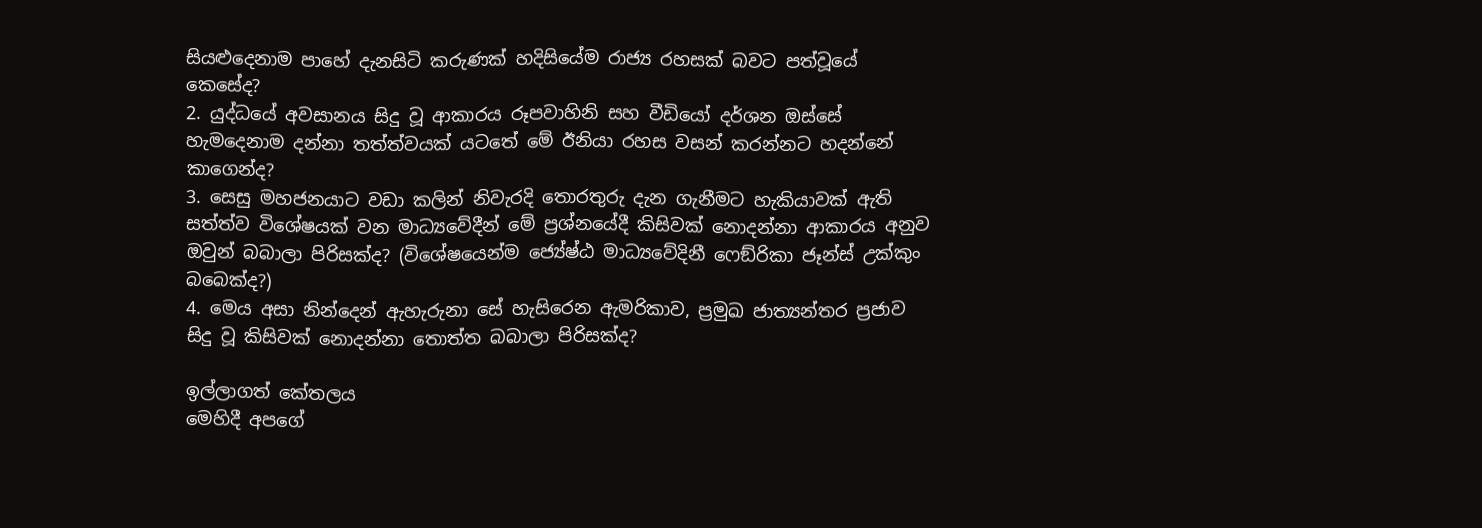සියළුදෙනාම පාහේ දැනසිටි කරුණක් හදිසියේම රාජ්‍ය රහසක් බවට පත්වූයේ කෙසේද?
2. යුද්ධයේ අවසානය සිදු වූ ආකාරය රූපවාහිනි සහ වීඩියෝ දර්ශන ඔස්සේ හැමදෙනාම දන්නා තත්ත්වයක් යටතේ මේ ඊනියා රහස වසන් කරන්නට හදන්නේ කාගෙන්ද?
3. සෙසු මහජනයාට වඩා කලින් නිවැරදි තොරතුරු දැන ගැනීමට හැකියාවක් ඇති සත්ත්ව විශේෂයක් වන මාධ්‍යවේදීන් මේ ප්‍රශ්නයේදී කිසිවක් නොදන්නා ආකාරය අනුව ඔවුන් බබාලා පිරිසක්ද? (විශේෂයෙන්ම ජ්‍යේෂ්ඨ මාධ්‍යවේදිනී ෆෙඞ්රිකා ජෑන්ස් උක්කුං බබෙක්ද?)
4. මෙය අසා නින්දෙන් ඇහැරුනා සේ හැසිරෙන ඇමරිකාව, ප්‍රමුඛ ජාත්‍යන්තර ප්‍රජාව සිදු වූ කිසිවක් නොදන්නා තොත්ත බබාලා පිරිසක්ද?

ඉල්ලාගත් කේතලය
මෙහිදී අපගේ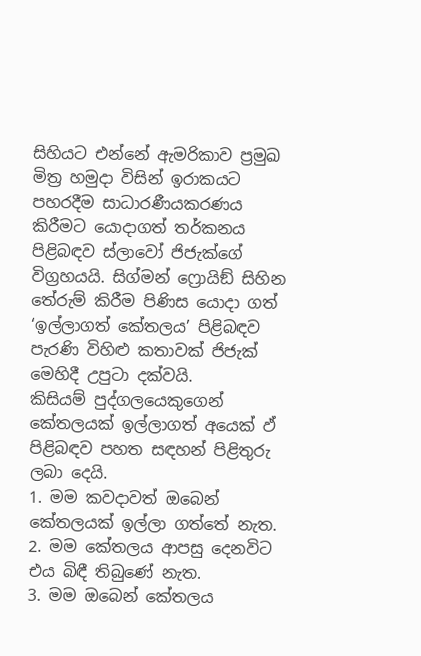සිහියට එන්නේ ඇමරිකාව ප්‍රමුඛ මිත්‍ර හමුදා විසින් ඉරාකයට පහරදීම සාධාරණීයකරණය කිරීමට යොදාගත් තර්කනය පිළිබඳව ස්ලාවෝ ජිජැක්ගේ විග්‍රහයයි. සිග්මන් ෆ්‍රොයිඞ් සිහින තේරුම් කිරීම පිණිස යොදා ගත් ‘ඉල්ලාගත් කේතලය’ පිළිබඳව පැරණි විහිළු කතාවක් ජිජැක් මෙහිදී උපුටා දක්වයි.
කිසියම් පුද්ගලයෙකුගෙන් කේතලයක් ඉල්ලාගත් අයෙක් ඵ් පිළිබඳව පහත සඳහන් පිළිතුරු ලබා දෙයි.
1. මම කවදාවත් ඔබෙන් කේතලයක් ඉල්ලා ගත්තේ නැත.
2. මම කේතලය ආපසු දෙනවිට එය බිඳී තිබුණේ නැත.
3. මම ඔබෙන් කේතලය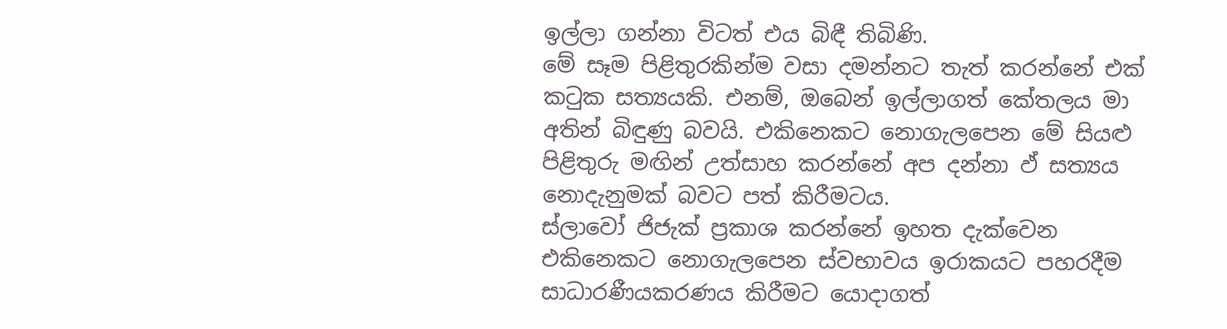ඉල්ලා ගන්නා විටත් එය බිඳී තිබිණි.
මේ සෑම පිළිතුරකින්ම වසා දමන්නට තැත් කරන්නේ එක් කටුක සත්‍යයකි. එනම්, ඔබෙන් ඉල්ලාගත් කේතලය මා අතින් බිඳුණු බවයි. එකිනෙකට නොගැලපෙන මේ සියළු පිළිතුරු මඟින් උත්සාහ කරන්නේ අප දන්නා ඵ් සත්‍යය නොදැනුමක් බවට පත් කිරීමටය.
ස්ලාවෝ ජිජැක් ප්‍රකාශ කරන්නේ ඉහත දැක්වෙන එකිනෙකට නොගැලපෙන ස්වභාවය ඉරාකයට පහරදීම සාධාරණීයකරණය කිරීමට යොදාගත්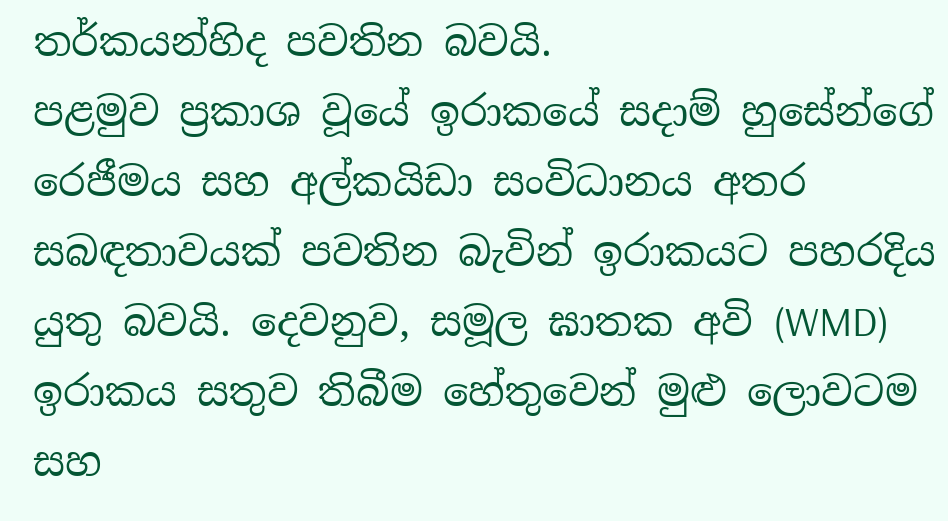තර්කයන්හිද පවතින බවයි.
පළමුව ප්‍රකාශ වූයේ ඉරාකයේ සදාම් හුසේන්ගේ රෙජීමය සහ අල්කයිඩා සංවිධානය අතර සබඳතාවයක් පවතින බැවින් ඉරාකයට පහරදිය යුතු බවයි. දෙවනුව, සමූල ඝාතක අවි (WMD) ඉරාකය සතුව තිබීම හේතුවෙන් මුළු ලොවටම සහ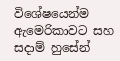විශේෂයෙන්ම ඇමෙරිකාවට සහ සදාම් හුසේන්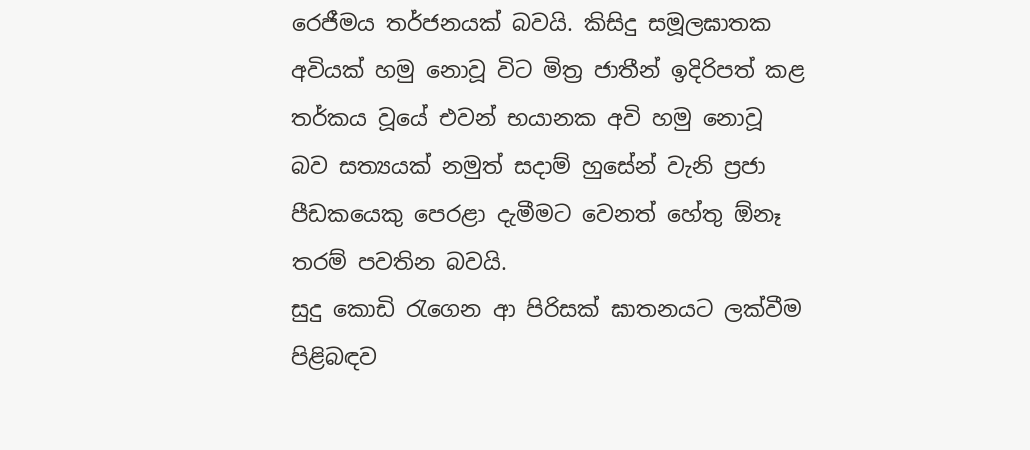රෙජීමය තර්ජනයක් බවයි. කිසිදු සමූලඝාතක අවියක් හමු නොවූ විට මිත්‍ර ජාතීන් ඉදිරිපත් කළ තර්කය වූයේ එවන් භයානක අවි හමු නොවූ බව සත්‍යයක් නමුත් සදාම් හුසේන් වැනි ප්‍රජා පීඩකයෙකු පෙරළා දැමීමට වෙනත් හේතු ඕනෑ තරම් පවතින බවයි.
සුදු කොඩි රැගෙන ආ පිරිසක් ඝාතනයට ලක්වීම පිළිබඳව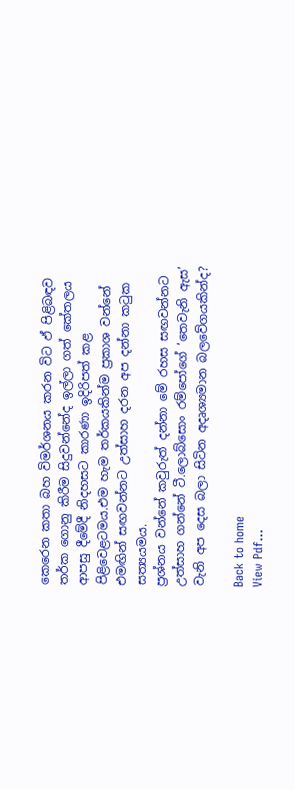කෙරෙන කතා බහ විමර්ශනය කරන විට ඵ් පිළිබඳව තර්ක ගොනු කිරීම සිදුවන්නේද ඉල්ලා ගත් කේතලය ආපසු දීමේදී නිදහසට කාරණා ඉදිරිපත් කළ පිළිවෙළටමය.එම හැම තර්කයකින්ම ප්‍රකාශ වන්නේ එමඟින් සඟවන්නට උත්සාහ දරන අප දන්නා කටුක සත්‍යයමය.
ප්‍රශ්නය වන්නේ කවුරුත් දන්නා මේ රහස සඟවන්නට උත්සාහ ගන්නේ ටී.ලොබ්සොං රම්පෝගේ ‘තෙවැනි ඇස’ වැනි අප දෙස බලා සිටින අදෘශ්‍යමාන බලවේගයකින්ද?

Back to home
View Pdf...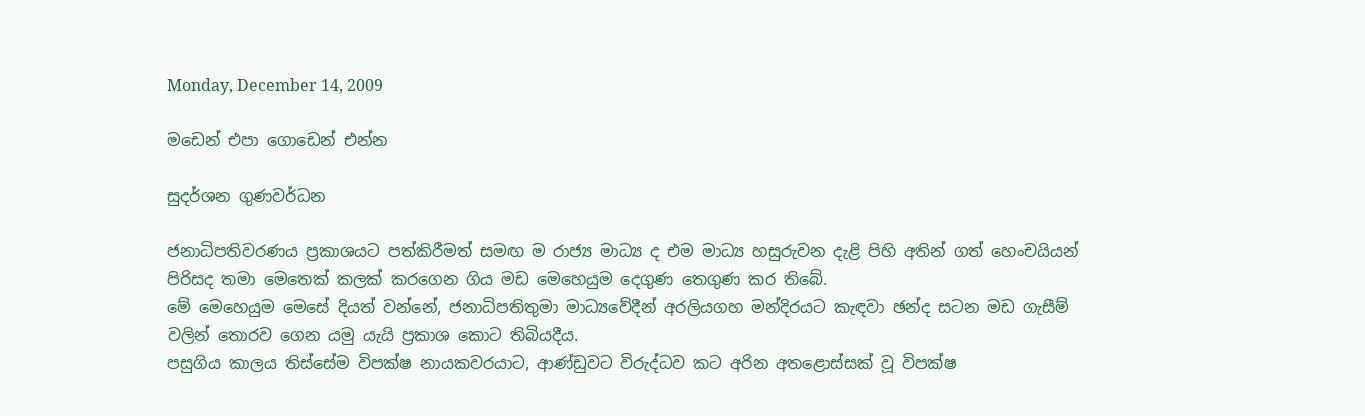Monday, December 14, 2009

මඩෙන් එපා ගොඩෙන් එන්න

සුදර්ශන ගුණවර්ධන

ජනාධිපතිවරණය ප්‍රකාශයට පත්කිරීමත් සමඟ ම රාජ්‍ය මාධ්‍ය ද එම මාධ්‍ය හසුරුවන දැළි පිහි අතින් ගත් හෙංචයියන් පිරිසද තමා මෙතෙක් කලක් කරගෙන ගිය මඩ මෙහෙයුම දෙගුණ තෙගුණ කර තිබේ.
මේ මෙහෙයුම මෙසේ දියත් වන්නේ, ජනාධිපතිතුමා මාධ්‍යවේදීන් අරලියගහ මන්දිරයට කැඳවා ඡන්ද සටන මඩ ගැසීම් වලින් තොරව ගෙන යමු යැයි ප්‍රකාශ කොට තිබියදීය.
පසුගිය කාලය තිස්සේම විපක්ෂ නායකවරයාට, ආණ්ඩුවට විරුද්ධව කට අරින අතළොස්සක් වූ විපක්ෂ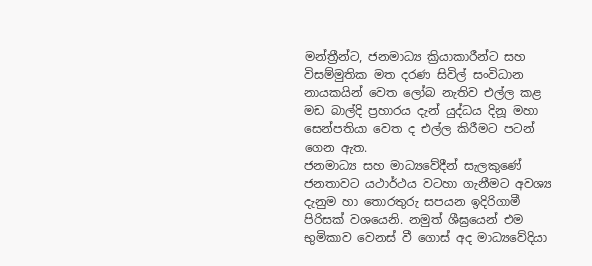මන්ත්‍රීන්ට, ජනමාධ්‍ය ක්‍රියාකාරීන්ට සහ විසම්මුතික මත දරණ සිවිල් සංවිධාන නායකයින් වෙත ලෝබ නැතිව එල්ල කළ මඩ බාල්දි ප්‍රහාරය දැන් යුද්ධය දිනූ මහා සෙන්පතියා වෙත ද එල්ල කිරීමට පටන් ගෙන ඇත.
ජනමාධ්‍ය සහ මාධ්‍යවේදීන් සැලකුණේ ජනතාවට යථාර්ථය වටහා ගැනීමට අවශ්‍ය දැනුම හා තොරතුරු සපයන ඉදිරිගාමී පිරිසක් වශයෙනි. නමුත් ශීඝ්‍රයෙන් එම භුමිකාව වෙනස් වී ගොස් අද මාධ්‍යවේදියා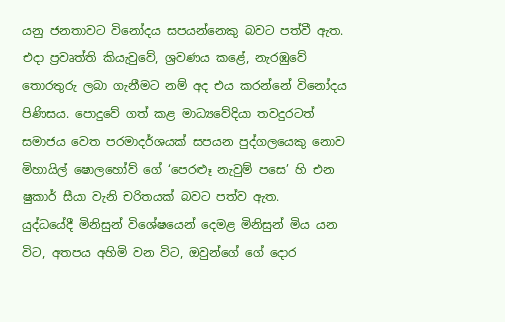යනු ජනතාවට විනෝදය සපයන්නෙකු බවට පත්වී ඇත. එදා ප්‍රවෘත්ති කියැවුවේ, ශ්‍රවණය කළේ, නැරඹුවේ තොරතුරු ලබා ගැනීමට නම් අද එය කරන්නේ විනෝදය පිණිසය. පොදුවේ ගත් කළ මාධ්‍යවේදියා තවදුරටත් සමාජය වෙත පරමාදර්ශයක් සපයන පුද්ගලයෙකු නොව මිහායිල් ෂොලහෝව් ගේ ‘පෙරළූ නැවුම් පසෙ’ හි එන ෂුකාර් සීයා වැනි චරිතයක් බවට පත්ව ඇත.
යුද්ධයේදී මිනිසුන් විශේෂයෙන් දෙමළ මිනිසුන් මිය යන විට, අතපය අහිමි වන විට, ඔවුන්ගේ ගේ දොර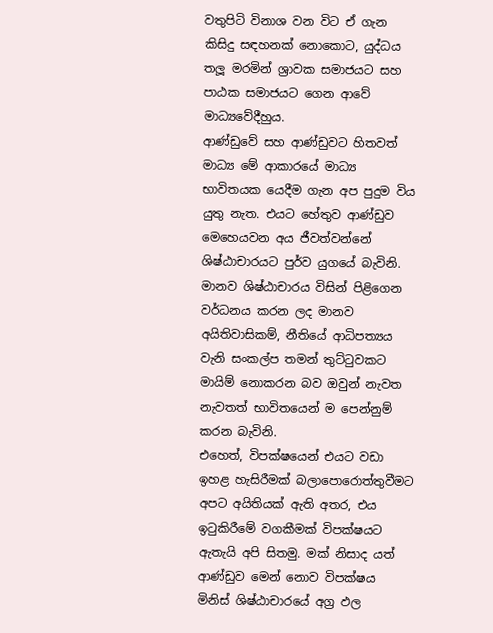වතුපිටි විනාශ වන විට ඒ ගැන කිසිදු සඳහනක් නොකොට, යුද්ධය තලූ මරමින් ශ්‍රාවක සමාජයට සහ පාඨක සමාජයට ගෙන ආවේ මාධ්‍යවේදීහුය.
ආණ්ඩුවේ සහ ආණ්ඩුවට හිතවත් මාධ්‍ය මේ ආකාරයේ මාධ්‍ය භාවිතයක යෙදීම ගැන අප පුදුම විය යුතු නැත. එයට හේතුව ආණ්ඩුව මෙහෙයවන අය ජීවත්වන්නේ ශිෂ්ඨාචාරයට පුර්ව යුගයේ බැවිනි. මානව ශිෂ්ඨාචාරය විසින් පිළිගෙන වර්ධනය කරන ලද මානව අයිතිවාසිකම්, නීතියේ ආධිපත්‍යය වැනි සංකල්ප තමන් තුට්ටුවකට මායිම් නොකරන බව ඔවුන් නැවත නැවතත් භාවිතයෙන් ම පෙන්නුම් කරන බැවිනි.
එහෙත්, විපක්ෂයෙන් එයට වඩා ඉහළ හැසිරීමක් බලාපොරොත්තුවීමට අපට අයිතියක් ඇති අතර, එය ඉටුකිරීමේ වගකීමක් විපක්ෂයට ඇතැයි අපි සිතමු. මක් නිසාද යත් ආණ්ඩුව මෙන් නොව විපක්ෂය මිනිස් ශිෂ්ඨාචාරයේ අග්‍ර ඵල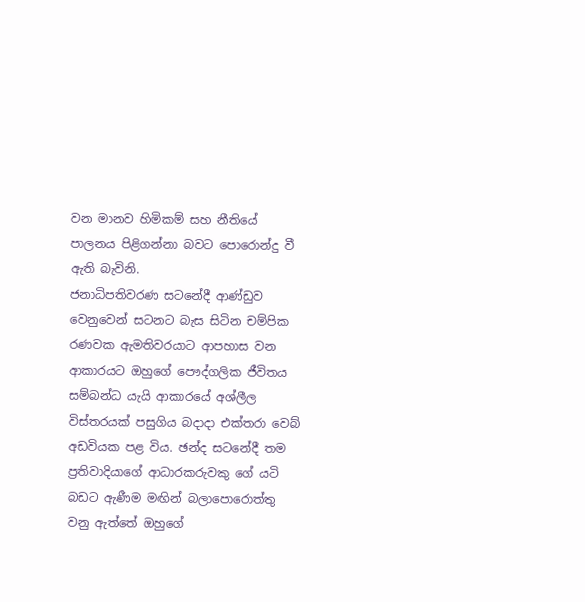වන මානව හිමිකම් සහ නීතියේ පාලනය පිළිගන්නා බවට පොරොන්දු වී ඇති බැවිනි.
ජනාධිපතිවරණ සටනේදී ආණ්ඩුව වෙනුවෙන් සටනට බැස සිටින චම්පික රණවක ඇමතිවරයාට ආපහාස වන ආකාරයට ඔහුගේ පෞද්ගලික ජීවිතය සම්බන්ධ යැයි ආකාරයේ අශ්ලීල විස්තරයක් පසුගිය බදාදා එක්තරා වෙබ් අඩවියක පළ විය. ඡන්ද සටනේදී තම ප්‍රතිවාදියාගේ ආධාරකරුවකු ගේ යටි බඩට ඇණීම මඟින් බලාපොරොත්තු වනු ඇත්තේ ඔහුගේ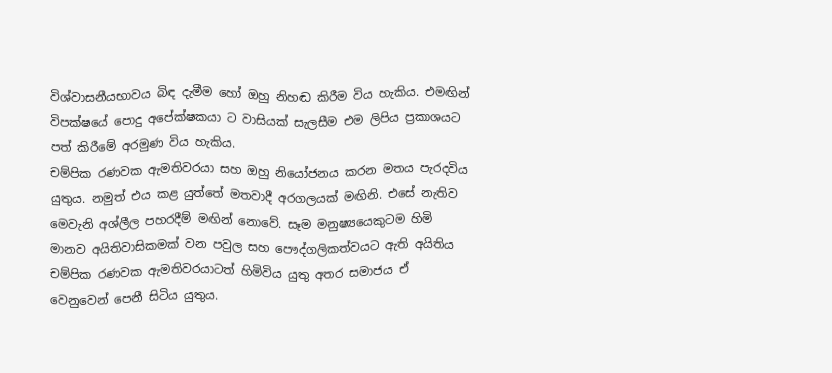විශ්වාසනීයභාවය බිඳ දැමීම හෝ ඔහු නිහඬ කිරීම විය හැකිය. එමඟින් විපක්ෂයේ පොදු අපේක්ෂකයා ට වාසියක් සැලසීම එම ලිපිය ප්‍රකාශයට පත් කිරීමේ අරමුණ විය හැකිය.
චම්පික රණවක ඇමතිවරයා සහ ඔහු නියෝජනය කරන මතය පැරදවිය යුතුය. නමුත් එය කළ යුත්තේ මතවාදී අරගලයක් මඟිනි. එසේ නැතිව මෙවැනි අශ්ලීල පහරදීම් මඟින් නොවේ. සෑම මනුෂ්‍යයෙකුටම හිමි මානව අයිතිවාසිකමක් වන පවුල සහ පෞද්ගලිකත්වයට ඇති අයිතිය චම්පික රණවක ඇමතිවරයාටත් හිමිවිය යුතු අතර සමාජය ඒ වෙනුවෙන් පෙනී සිටිය යුතුය.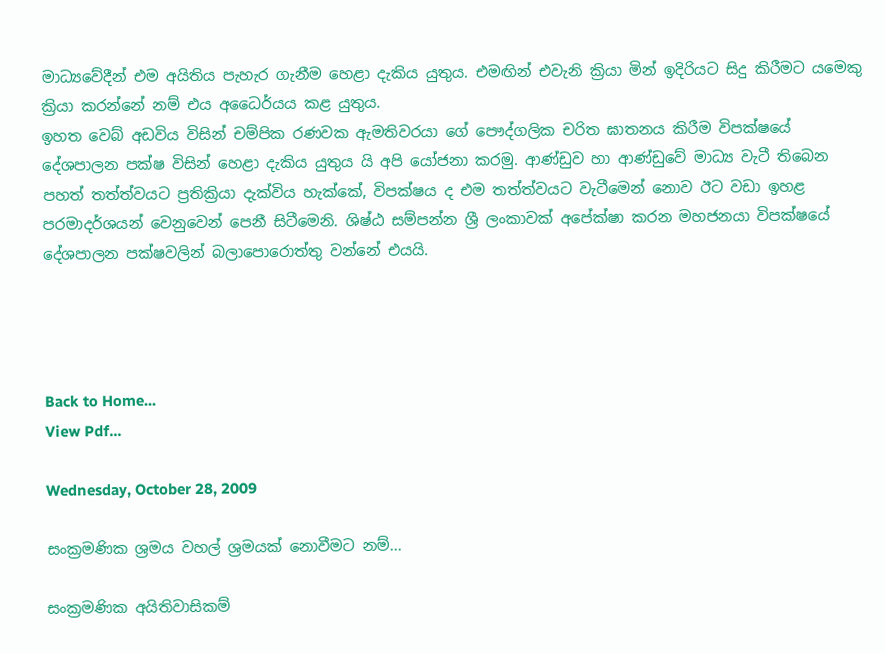මාධ්‍යවේදීන් එම අයිතිය පැහැර ගැනීම හෙළා දැකිය යුතුය. එමඟින් එවැනි ක්‍රියා මින් ඉදිරියට සිදු කිරීමට යමෙකු ක්‍රියා කරන්නේ නම් එය අධෛර්යය කළ යුතුය.
ඉහත වෙබ් අඩවිය විසින් චම්පික රණවක ඇමතිවරයා ගේ පෞද්ගලික චරිත ඝාතනය කිරීම විපක්ෂයේ දේශපාලන පක්ෂ විසින් හෙළා දැකිය යුතුය යි අපි යෝජනා කරමු. ආණ්ඩුව හා ආණ්ඩුවේ මාධ්‍ය වැටී තිබෙන පහත් තත්ත්වයට ප්‍රතික්‍රියා දැක්විය හැක්කේ, විපක්ෂය ද එම තත්ත්වයට වැටීමෙන් නොව ඊට වඩා ඉහළ පරමාදර්ශයන් වෙනුවෙන් පෙනී සිටීමෙනි. ශිෂ්ඨ සම්පන්න ශ්‍රී ලංකාවක් අපේක්ෂා කරන මහජනයා විපක්ෂයේ දේශපාලන පක්ෂවලින් බලාපොරොත්තු වන්නේ එයයි.




Back to Home...
View Pdf...

Wednesday, October 28, 2009

සංක්‍රමණික ශ්‍රමය වහල් ශ්‍රමයක් නොවීමට නම්...

සංක්‍රමණික අයිතිවාසිකම්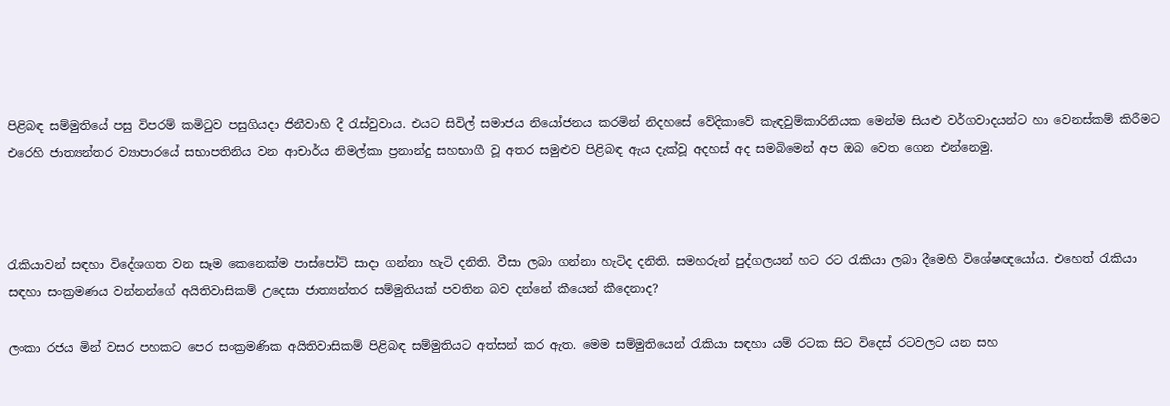පිළිබඳ සම්මුතියේ පසු විපරම් කමිටුව පසුගියදා ජිනීවාහි දී රැස්වුවාය. එයට සිවිල් සමාජය නියෝජනය කරමින් නිදහසේ වේදිකාවේ කැඳවුම්කාරිනියක මෙන්ම සියළු වර්ගවාදයන්ට හා වෙනස්කම් කිරීමට එරෙහි ජාත්‍යන්තර ව්‍යාපාරයේ සභාපතිනිය වන ආචාර්ය නිමල්කා ප්‍රනාන්දු සහභාගී වූ අතර සමුළුව පිළිබඳ ඇය දැක්වූ අදහස් අද සමබිමෙන් අප ඔබ වෙත ගෙන එන්නෙමු.



රැකියාවන් සඳහා විදේශගත වන සෑම කෙනෙක්ම පාස්පෝට් සාදා ගන්නා හැටි දනිති. වීසා ලබා ගන්නා හැටිද දනිති. සමහරුන් පුද්ගලයන් හට රට රැකියා ලබා දීමෙහි විශේෂඥයෝය. එහෙත් රැකියා සඳහා සංක්‍රමණය වන්නන්ගේ අයිතිවාසිකම් උදෙසා ජාත්‍යන්තර සම්මුතියක් පවතින බව දන්නේ කීයෙන් කීදෙනාද?

ලංකා රජය මින් වසර පහකට පෙර සංක්‍රමණික අයිතිවාසිකම් පිළිබඳ සම්මුතියට අත්සන් කර ඇත. මෙම සම්මුතියෙන් රැකියා සඳහා යම් රටක සිට විදෙස් රටවලට යන සහ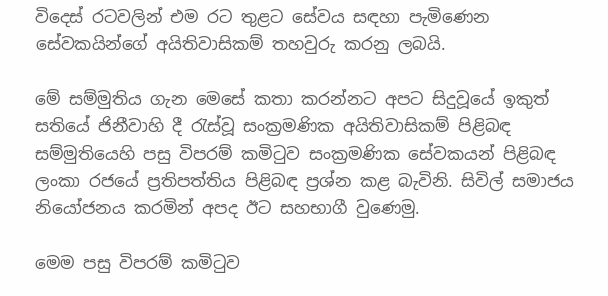විදෙස් රටවලින් එම රට තුළට සේවය සඳහා පැමිණෙන සේවකයින්ගේ අයිතිවාසිකම් තහවුරු කරනු ලබයි.

මේ සම්මුතිය ගැන මෙසේ කතා කරන්නට අපට සිදුවූයේ ඉකුත් සතියේ ජිනීවාහි දී රැස්වූ සංක්‍රමණික අයිතිවාසිකම් පිළිබඳ සම්මුතියෙහි පසු විපරම් කමිටුව සංක්‍රමණික සේවකයන් පිළිබඳ ලංකා රජයේ ප්‍රතිපත්තිය පිළිබඳ ප්‍රශ්න කළ බැවිනි. සිවිල් සමාජය නියෝජනය කරමින් අපද ඊට සහභාගී වුණෙමු.

මෙම පසු විපරම් කමිටුව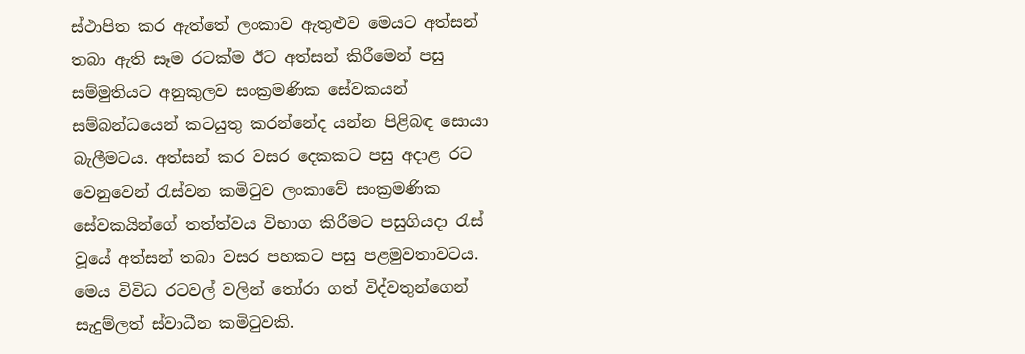ස්ථාපිත කර ඇත්තේ ලංකාව ඇතුළුව මෙයට අත්සන් තබා ඇති සෑම රටක්ම ඊට අත්සන් කිරීමෙන් පසු සම්මුතියට අනුකුලව සංක්‍රමණික සේවකයන් සම්බන්ධයෙන් කටයුතු කරන්නේද යන්න පිළිබඳ සොයා බැලීමටය. අත්සන් කර වසර දෙකකට පසු අදාළ රට වෙනුවෙන් රැස්වන කමිටුව ලංකාවේ සංක්‍රමණික සේවකයින්ගේ තත්ත්වය විභාග කිරීමට පසුගියදා රැස් වූයේ අත්සන් තබා වසර පහකට පසු පළමුවතාවටය. මෙය විවිධ රටවල් වලින් තෝරා ගත් විද්වතුන්ගෙන් සැදුම්ලත් ස්වාධීන කමිටුවකි.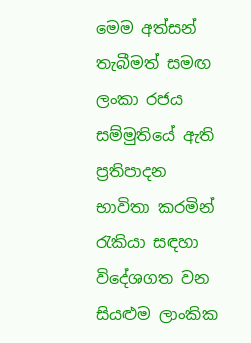මෙම අත්සන් තැබීමත් සමඟ ලංකා රජය සම්මුතියේ ඇති ප්‍රතිපාදන භාවිතා කරමින් රැකියා සඳහා විදේශගත වන සියළුම ලාංකික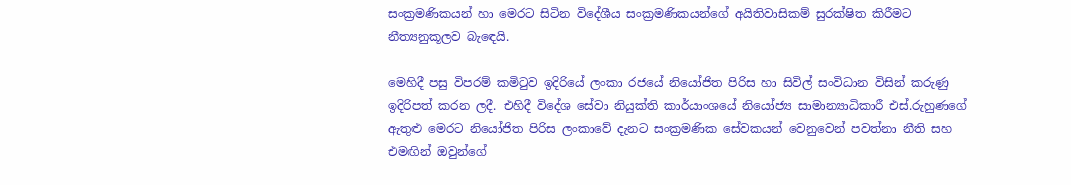සංක්‍රමණිකයන් හා මෙරට සිටින විදේශීය සංක්‍රමණිකයන්ගේ අයිතිවාසිකම් සුරක්ෂිත කිරීමට නීත්‍යනුකූලව බැඳෙයි.

මෙහිදී පසු විපරම් කමිටුව ඉදිරියේ ලංකා රජයේ නියෝජිත පිරිස හා සිවිල් සංවිධාන විසින් කරුණු ඉදිරිපත් කරන ලදී. එහිදී විදේශ සේවා නියුක්ති කාර්යාංශයේ නියෝජ්‍ය සාමාන්‍යාධිකාරී එස්.රුහුණගේ ඇතුළු මෙරට නියෝජිත පිරිස ලංකාවේ දැනට සංක්‍රමණික සේවකයන් වෙනුවෙන් පවත්නා නීති සහ එමඟින් ඔවුන්ගේ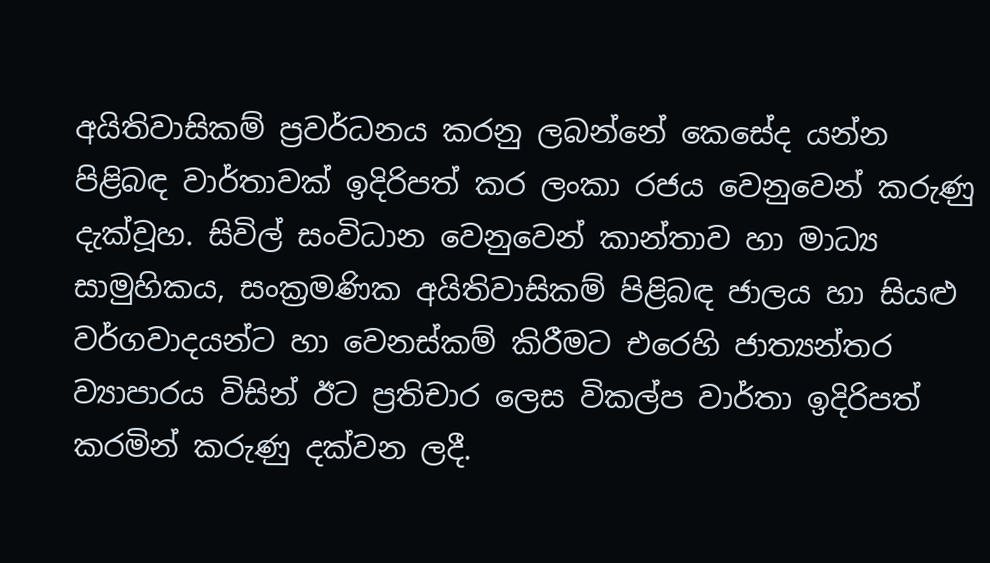අයිතිවාසිකම් ප්‍රවර්ධනය කරනු ලබන්නේ කෙසේද යන්න පිළිබඳ වාර්තාවක් ඉදිරිපත් කර ලංකා රජය වෙනුවෙන් කරුණු දැක්වූහ. සිවිල් සංවිධාන වෙනුවෙන් කාන්තාව හා මාධ්‍ය සාමුහිකය, සංක්‍රමණික අයිතිවාසිකම් පිළිබඳ ජාලය හා සියළු වර්ගවාදයන්ට හා වෙනස්කම් කිරීමට එරෙහි ජාත්‍යන්තර ව්‍යාපාරය විසින් ඊට ප්‍රතිචාර ලෙස විකල්ප වාර්තා ඉදිරිපත් කරමින් කරුණු දක්වන ලදී.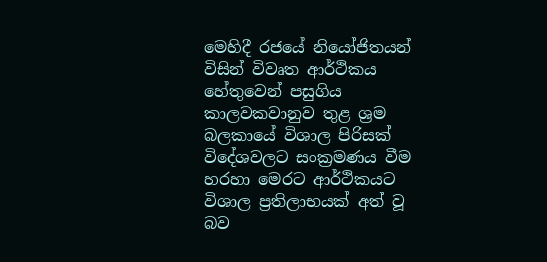මෙහිදී රජයේ නියෝජිතයන් විසින් විවෘත ආර්ථිකය හේතුවෙන් පසුගිය කාලවකවානුව තුළ ශ්‍රම බලකායේ විශාල පිරිසක් විදේශවලට සංක්‍රමණය වීම හරහා මෙරට ආර්ථිකයට විශාල ප්‍රතිලාභයක් අත් වූ බව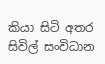කියා සිටි අතර සිවිල් සංවිධාන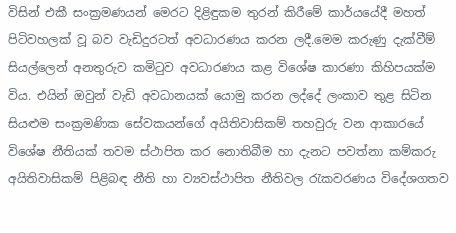විසින් එකී සංක්‍රමණයන් මෙරට දිළිඳුකම තුරන් කිරීමේ කාර්යයේදී මහත් පිටිවහලක් වූ බව වැඩිදුරටත් අවධාරණය කරන ලදී.මෙම කරුණු දැක්වීම් සියල්ලෙන් අනතුරුව කමිටුව අවධාරණය කළ විශේෂ කාරණා කිහිපයක්ම විය. එයින් ඔවුන් වැඩි අවධානයක් යොමු කරන ලද්දේ ලංකාව තුළ සිටින සියළුම සංක්‍රමණික සේවකයන්ගේ අයිතිවාසිකම් තහවුරු වන ආකාරයේ විශේෂ නීතියක් තවම ස්ථාපිත කර නොතිබීම හා දැනට පවත්නා කම්කරු අයිතිවාසිකම් පිළිබඳ නීති හා ව්‍යවස්ථාපිත නීතිවල රැකවරණය විදේශගතව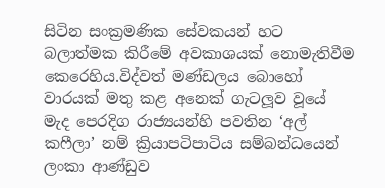සිටින සංක්‍රමණික සේවකයන් හට බලාත්මක කිරීමේ අවකාශයක් නොමැතිවීම කෙරෙහිය.විද්වත් මණ්ඩලය බොහෝ වාරයක් මතු කළ අනෙක් ගැටලූව වූයේ මැද පෙරදිග රාජ්‍යයන්හි පවතින ‘අල් කෆීලා’ නම් ක්‍රියාපටිපාටිය සම්බන්ධයෙන් ලංකා ආණ්ඩුව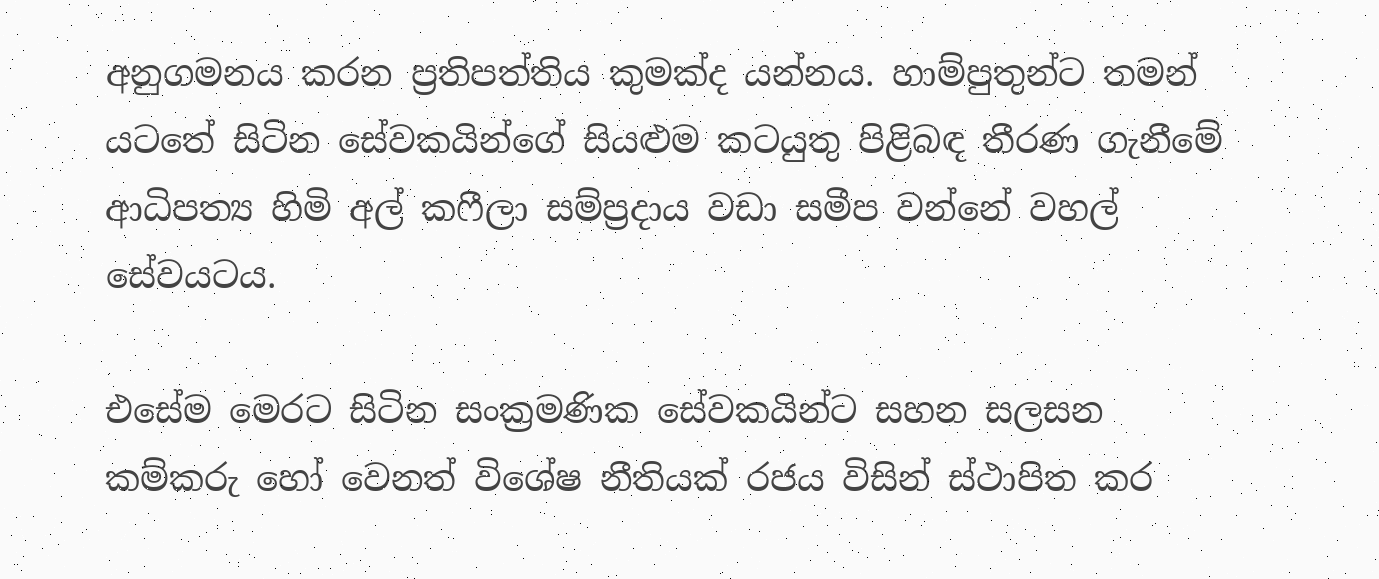අනුගමනය කරන ප්‍රතිපත්තිය කුමක්ද යන්නය. හාම්පුතුන්ට තමන් යටතේ සිටින සේවකයින්ගේ සියළුම කටයුතු පිළිබඳ තීරණ ගැනීමේ ආධිපත්‍ය හිමි අල් කෆීලා සම්ප්‍රදාය වඩා සමීප වන්නේ වහල් සේවයටය.

එසේම මෙරට සිටින සංක්‍රමණික සේවකයින්ට සහන සලසන කම්කරු හෝ වෙනත් විශේෂ නීතියක් රජය විසින් ස්ථාපිත කර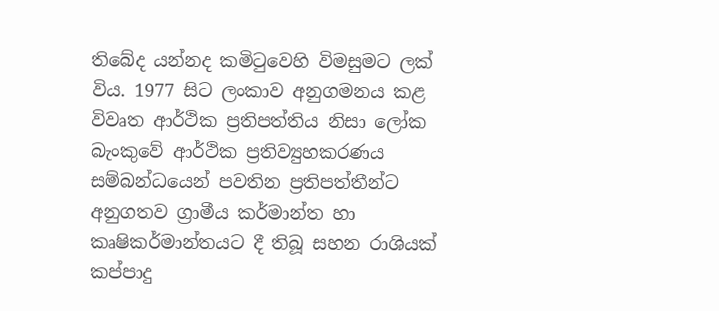තිබේද යන්නද කමිටුවෙහි විමසුමට ලක් විය. 1977 සිට ලංකාව අනුගමනය කළ විවෘත ආර්ථික ප්‍රතිපත්තිය නිසා ලෝක බැංකුවේ ආර්ථික ප්‍රතිව්‍යුහකරණය සම්බන්ධයෙන් පවතින ප්‍රතිපත්තීන්ට අනුගතව ග්‍රාමීය කර්මාන්ත හා කෘෂිකර්මාන්තයට දී තිබූ සහන රාශියක් කප්පාදු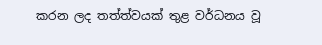කරන ලද තත්ත්වයක් තුළ වර්ධනය වූ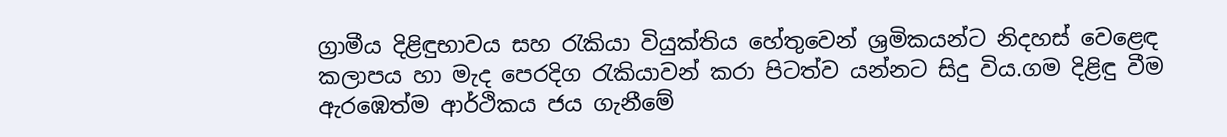ග්‍රාමීය දිළිඳුභාවය සහ රැකියා වියුක්තිය හේතුවෙන් ශ්‍රමිකයන්ට නිදහස් වෙළෙඳ කලාපය හා මැද පෙරදිග රැකියාවන් කරා පිටත්ව යන්නට සිදු විය.ගම දිළිඳු වීම ඇරඹෙත්ම ආර්ථිකය ජය ගැනීමේ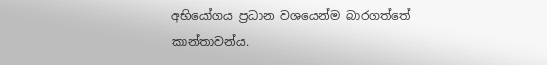අභියෝගය ප්‍රධාන වශයෙන්ම බාරගත්තේ කාන්තාවන්ය.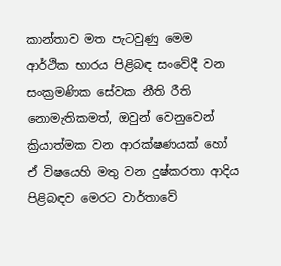කාන්තාව මත පැටවුණු මෙම ආර්ථික භාරය පිළිබඳ සංවේදී වන සංක්‍රමණික සේවක නීති රීති නොමැතිකමත්, ඔවුන් වෙනුවෙන් ක්‍රියාත්මක වන ආරක්ෂණයක් හෝ ඒ විෂයෙහි මතු වන දුෂ්කරතා ආදිය පිළිබඳව මෙරට වාර්තාවේ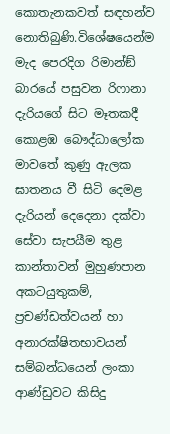කොතැනකවත් සඳහන්ව නොතිබුණි.විශේෂයෙන්ම මැද පෙරදිග රිමාන්ඞ් බාරයේ පසුවන රිෆානා දැරියගේ සිට මෑතකදී කොළඹ බෞද්ධාලෝක මාවතේ කුණු ඇලක ඝාතනය වී සිටි දෙමළ දැරියන් දෙදෙනා දක්වා සේවා සැපයීම තුළ කාන්තාවන් මුහුණපාන අකටයුතුකම්, ප්‍රචණ්ඩත්වයන් හා අනාරක්ෂිතභාවයන් සම්බන්ධයෙන් ලංකා ආණ්ඩුවට කිසිදු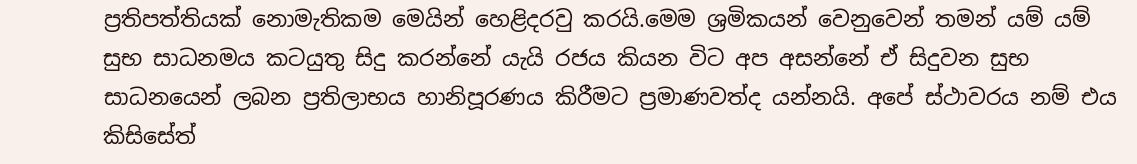ප්‍රතිපත්තියක් නොමැතිකම මෙයින් හෙළිදරවු කරයි.මෙම ශ්‍රමිකයන් වෙනුවෙන් තමන් යම් යම් සුභ සාධනමය කටයුතු සිදු කරන්නේ යැයි රජය කියන විට අප අසන්නේ ඒ සිදුවන සුභ සාධනයෙන් ලබන ප්‍රතිලාභය හානිපූරණය කිරීමට ප්‍රමාණවත්ද යන්නයි. අපේ ස්ථාවරය නම් එය කිසිසේත්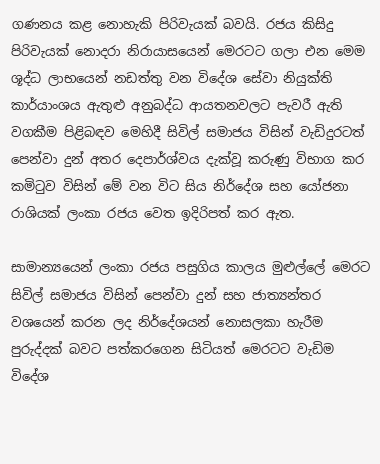ගණනය කළ නොහැකි පිරිවැයක් බවයි. රජය කිසිදු පිරිවැයක් නොදරා නිරායාසයෙන් මෙරටට ගලා එන මෙම ශූද්ධ ලාභයෙන් නඩත්තු වන විදේශ සේවා නියුක්ති කාර්යාංශය ඇතුළු අනුබද්ධ ආයතනවලට පැවරී ඇති වගකීම පිළිබඳව මෙහිදී සිවිල් සමාජය විසින් වැඩිදුරටත් පෙන්වා දුන් අතර දෙපාර්ශ්වය දැක්වූ කරුණු විභාග කර කමිටුව විසින් මේ වන විට සිය නිර්දේශ සහ යෝජනා රාශියක් ලංකා රජය වෙත ඉදිරිපත් කර ඇත.

සාමාන්‍යයෙන් ලංකා රජය පසුගිය කාලය මුළුල්ලේ මෙරට සිවිල් සමාජය විසින් පෙන්වා දුන් සහ ජාත්‍යන්තර වශයෙන් කරන ලද නිර්දේශයන් නොසලකා හැරීම පුරුද්දක් බවට පත්කරගෙන සිටියත් මෙරටට වැඩිම විදේශ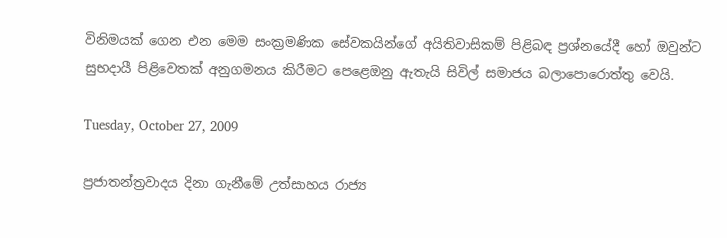විනිමයක් ගෙන එන මෙම සංක්‍රමණික සේවකයින්ගේ අයිතිවාසිකම් පිළිබඳ ප්‍රශ්නයේදී හෝ ඔවුන්ට සුභදායී පිළිවෙතක් අනුගමනය කිරීමට පෙළෙඔනු ඇතැයි සිවිල් සමාජය බලාපොරොත්තු වෙයි.

Tuesday, October 27, 2009

ප්‍රජාතන්ත්‍රවාදය දිනා ගැනීමේ උත්සාහය රාජ්‍ය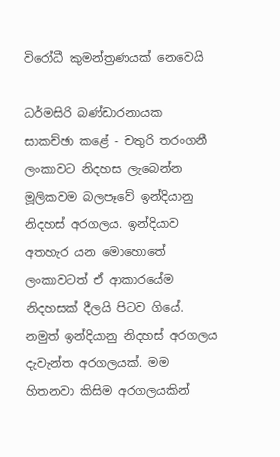විරෝධී කුමන්ත්‍රණයක් නෙවෙයි

ධර්මසිරි බණ්ඩාරනායක
සාකච්ඡා කළේ - චතුරි තරංගනී
ලංකාවට නිදහස ලැබෙන්න මූලිකවම බලපෑවේ ඉන්දියානු නිදහස් අරගලය. ඉන්දියාව අතහැර යන මොහොතේ ලංකාවටත් ඒ ආකාරයේම නිදහසක් දීලයි පිටව ගියේ. නමුත් ඉන්දියානු නිදහස් අරගලය දැවැන්ත අරගලයක්. මම හිතනවා කිසිම අරගලයකින්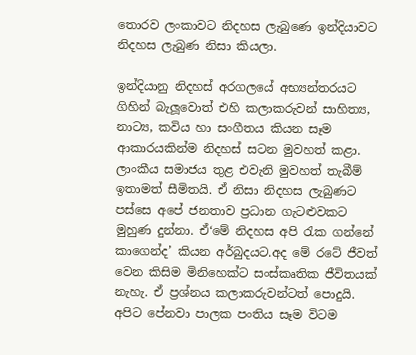තොරව ලංකාවට නිදහස ලැබුණෙ ඉන්දියාවට නිදහස ලැබුණ නිසා කියලා.

ඉන්දියානු නිදහස් අරගලයේ අභ්‍යන්තරයට ගිහින් බැලූවොත් එහි කලාකරුවන් සාහිත්‍ය, නාට්‍ය, කවිය හා සංගීතය කියන සෑම ආකාරයකින්ම නිදහස් සටන මුවහත් කළා. ලාංකීය සමාජය තුළ එවැනි මුවහත් තැබීම් ඉතාමත් සීමිතයි. ඒ නිසා නිදහස ලැබුණට පස්සෙ අපේ ජනතාව ප්‍රධාන ගැටළුවකට මුහුණ දුන්නා. ඒ‘මේ නිදහස අපි රැක ගන්නේ කාගෙන්ද’ කියන අර්බුදයට.අද මේ රටේ ජීවත් වෙන කිසිම මිනිහෙක්ට සංස්කෘතික ජීවිතයක් නැහැ. ඒ ප්‍රශ්නය කලාකරුවන්ටත් පොදුයි. අපිට පේනවා පාලක පංතිය සෑම විටම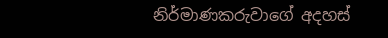නිර්මාණකරුවාගේ අදහස්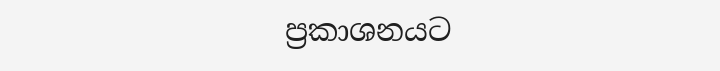ප්‍රකාශනයට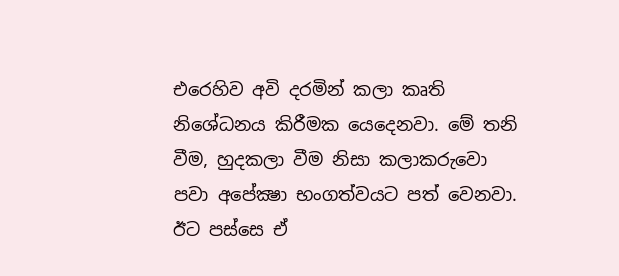එරෙහිව අවි දරමින් කලා කෘති නිශේධනය කිරීමක යෙදෙනවා. මේ තනි වීම, හුදකලා වීම නිසා කලාකරුවො පවා අපේක්‍ෂා භංගත්වයට පත් වෙනවා. ඊට පස්සෙ ඒ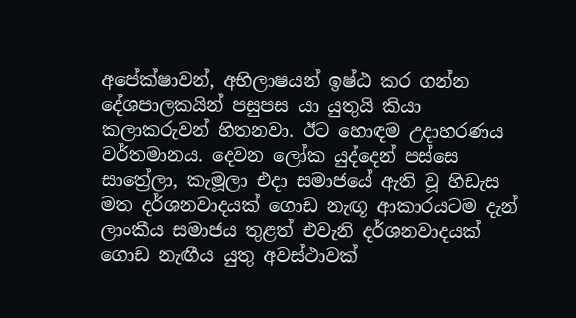අපේක්ෂාවන්, අභිලාෂයන් ඉෂ්ඨ කර ගන්න දේශපාලකයින් පසුපස යා යුතුයි කියා කලාකරුවන් හිතනවා. ඊට හොඳම උදාහරණය වර්තමානය. දෙවන ලෝක යුද්දෙන් පස්සෙ සාත්‍රේලා, කැමූලා එදා සමාජයේ ඇති වූ හිඩැස මත දර්ශනවාදයක් ගොඩ නැඟූ ආකාරයටම දැන් ලාංකීය සමාජය තුළත් එවැනි දර්ශනවාදයක් ගොඩ නැඟීය යුතු අවස්ථාවක්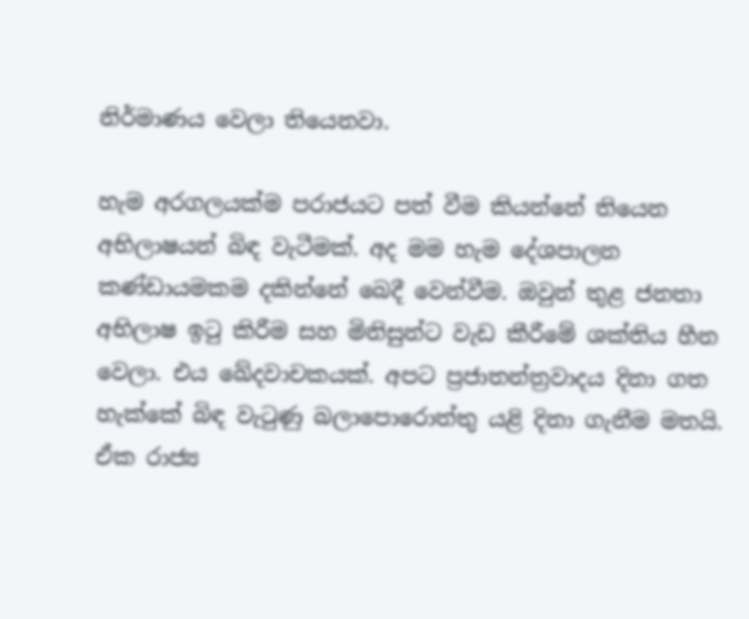නිර්මාණය වෙලා තියෙනවා.

හැම අරගලයක්ම පරාජයට පත් වීම කියන්නේ තියෙන අභිලාෂයන් බිඳ වැටීමක්. අද මම හැම දේශපාලන කණ්ඩායමකම දකින්නේ බෙදී වෙන්වීම. ඔවුන් තුළ ජනතා අභිලාෂ ඉටු කිරීම සහ මිනිසුන්ට වැඩ කීරීමේ ශක්තිය හීන වෙලා. එය ඛේදවාචකයක්. අපට ප්‍රජාතන්ත්‍රවාදය දිනා ගත හැක්කේ බිඳ වැටුණු බලාපොරොත්තු යළි දිනා ගැනීම මතයි. ඒක රාජ්‍ය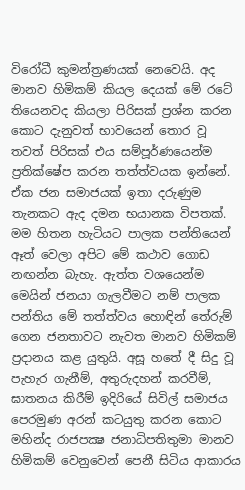විරෝධී කුමන්ත්‍රණයක් නෙවෙයි. අද මානව හිමිකම් කියල දෙයක් මේ රටේ තියෙනවද කියලා පිරිසක් ප්‍රශ්න කරන කොට දැනුවත් භාවයෙන් තොර වූ තවත් පිරිසක් එය සම්පූර්ණයෙන්ම ප්‍රතික්ෂේප කරන තත්ත්වයක ඉන්නේ. ඒක ජන සමාජයක් ඉතා දරුණුම තැනකට ඇද දමන භයානක විපතක්. මම හිතන හැටියට පාලක පන්තියෙන් ඈත් වෙලා අපිට මේ කථාව ගොඩ නඟන්න බැහැ. ඇත්ත වශයෙන්ම මෙයින් ජනයා ගැලවීමට නම් පාලක පන්තිය මේ තත්ත්වය හොඳින් තේරුම් ගෙන ජනතාවට නැවත මානව හිමිකම් ප්‍රදානය කළ යුතුයි. අසූ හතේ දී සිදු වූ පැහැර ගැනීම්, අතුරුදහන් කරවීම්, ඝාතනය කිරීම් ඉදිරියේ සිවිල් සමාජය පෙරමුණ අරන් කටයුතු කරන කොට මහින්ද රාජපක්‍ෂ ජනාධිපතිතුමා මානව හිමිකම් වෙනුවෙන් පෙනී සිටිය ආකාරය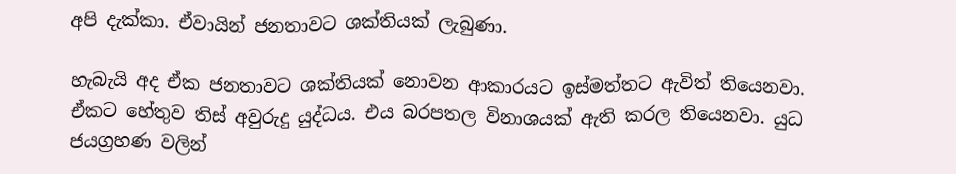අපි දැක්කා. ඒවායින් ජනතාවට ශක්තියක් ලැබුණා.

හැබැයි අද ඒක ජනතාවට ශක්තියක් නොවන ආකාරයට ඉස්මත්තට ඇවිත් තියෙනවා. ඒකට හේතුව තිස් අවුරුදු යුද්ධය. එය බරපතල විනාශයක් ඇති කරල තියෙනවා. යුධ ජයග්‍රහණ වලින්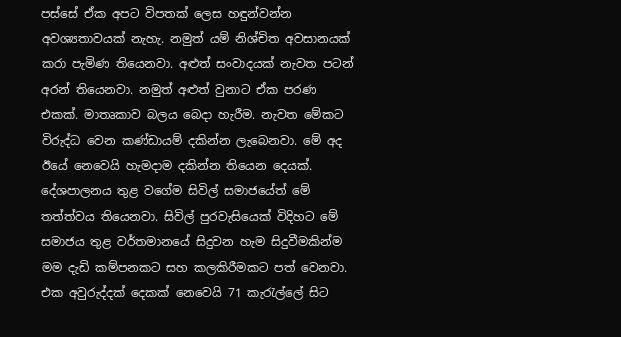පස්සේ ඒක අපට විපතක් ලෙස හඳුන්වන්න අවශ්‍යතාවයක් නැහැ. නමුත් යම් නිශ්චිත අවසානයක් කරා පැමිණ තියෙනවා. අළුත් සංවාදයක් නැවත පටන් අරන් තියෙනවා. නමුත් අළුත් වුනාට ඒක පරණ එකක්. මාතෘකාව බලය බෙදා හැරීම. නැවත මේකට විරුද්ධ වෙන කණ්ඩායම් දකින්න ලැබෙනවා. මේ අද ඊයේ නෙවෙයි හැමදාම දකින්න තියෙන දෙයක්. දේශපාලනය තුළ වගේම සිවිල් සමාජයේත් මේ තත්ත්වය තියෙනවා. සිවිල් පුරවැසියෙක් විදිහට මේ සමාජය තුළ වර්තමානයේ සිදුවන හැම සිදුවීමකින්ම මම දැඩි කම්පනකට සහ කලකිරීමකට පත් වෙනවා. එක අවුරුද්දක් දෙකක් නෙවෙයි 71 කැරැල්ලේ සිට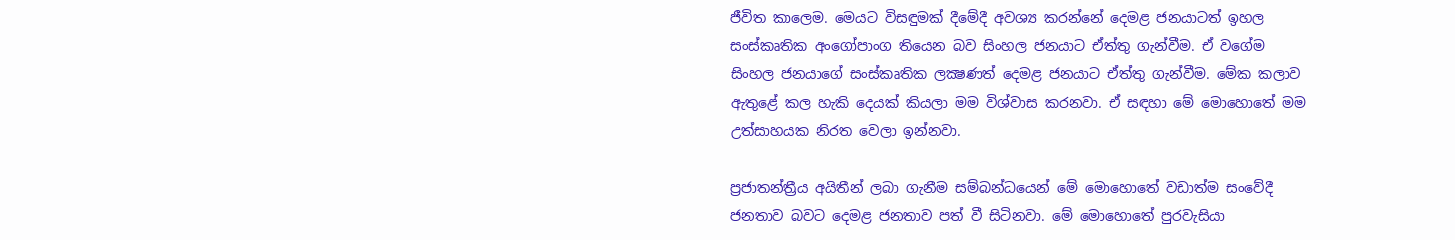ජීවිත කාලෙම. මෙයට විසඳුමක් දීමේදී අවශ්‍ය කරන්නේ දෙමළ ජනයාටත් ඉහල සංස්කෘතික අංගෝපාංග තියෙන බව සිංහල ජනයාට ඒත්තු ගැන්වීම. ඒ වගේම සිංහල ජනයාගේ සංස්කෘතික ලක්‍ෂණත් දෙමළ ජනයාට ඒත්තු ගැන්වීම. මේක කලාව ඇතුළේ කල හැකි දෙයක් කියලා මම විශ්වාස කරනවා. ඒ සඳහා මේ මොහොතේ මම උත්සාහයක නිරත වෙලා ඉන්නවා.

ප්‍රජාතන්ත්‍රීය අයිතීන් ලබා ගැනීම සම්බන්ධයෙන් මේ මොහොතේ වඩාත්ම සංවේදී ජනතාව බවට දෙමළ ජනතාව පත් වී සිටිනවා. මේ මොහොතේ පුරවැසියා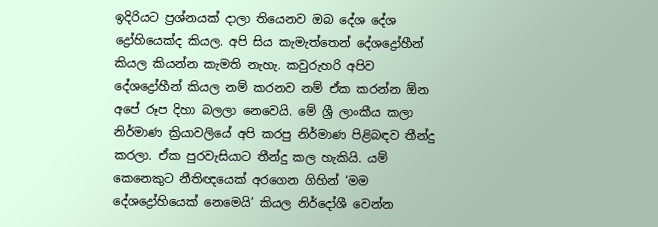ඉදිරියට ප්‍රශ්නයක් දාලා තියෙනව ඔබ දේශ දේශ ද්‍රෝහියෙක්ද කියල. අපි සිය කැමැත්තෙන් දේශද්‍රෝහීන් කියල කියන්න කැමති නැහැ. කවුරුහරි අපිව දේශද්‍රෝහීන් කියල නම් කරනව නම් ඒක කරන්න ඕන අපේ රූප දිහා බලලා නෙවෙයි. මේ ශ්‍රී ලාංකීය කලා නිර්මාණ ක්‍රියාවලියේ අපි කරපු නිර්මාණ පිළිබඳව තීන්දු කරලා. ඒක පුරවැසියාට තීන්දු කල හැකියි. යම් කෙනෙකුට නීතිඥයෙක් අරගෙන ගිහින් ‘මම දේශද්‍රෝහියෙක් නෙමෙයි’ කියල නිර්දෝශී වෙන්න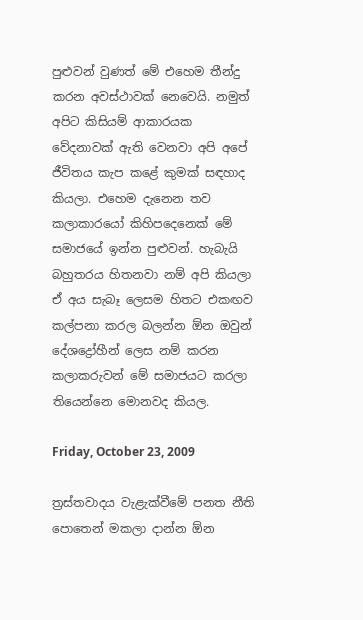පුළුවන් වුණත් මේ එහෙම තීන්දු කරන අවස්ථාවක් නෙවෙයි. නමුත් අපිට කිසියම් ආකාරයක වේදනාවක් ඇති වෙනවා අපි අපේ ජීවිතය කැප කළේ කුමක් සඳහාද කියලා. එහෙම දැනෙන තව කලාකාරයෝ කිහිපදෙනෙක් මේ සමාජයේ ඉන්න පුළුවන්. හැබැයි බහුතරය හිතනවා නම් අපි කියලා ඒ අය සැබෑ ලෙසම හිතට එකඟව කල්පනා කරල බලන්න ඕන ඔවුන් දේශද්‍රෝහීන් ලෙස නම් කරන කලාකරුවන් මේ සමාජයට කරලා තියෙන්නෙ මොනවද කියල.

Friday, October 23, 2009

ත්‍රස්තවාදය වැළැක්වීමේ පනත නීති පොතෙන් මකලා දාන්න ඕන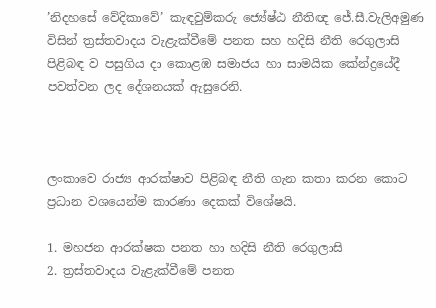’නිදහසේ වේදිකාවේ’ කැඳවුම්කරු ජ්‍යේෂ්ඨ නීතිඥ ජේ.සී.වැලිඅමුණ විසින් ත්‍රස්තවාදය වැළැක්වීමේ පනත සහ හදිසි නීති රෙගුලාසි පිළිබඳ ව පසුගිය දා කොළඹ සමාජය හා සාමයික කේන්ද්‍රයේදී පවත්වන ලද දේශනයක් ඇසුරෙනි.



ලංකාවෙ රාජ්‍ය ආරක්ෂාව පිළිබඳ නීති ගැන කතා කරන කොට ප්‍රධාන වශයෙන්ම කාරණා දෙකක් විශේෂයි.

1. මහජන ආරක්ෂක පනත හා හදිසි නීති රෙගුලාසි
2. ත්‍රස්තවාදය වැළැක්වීමේ පනත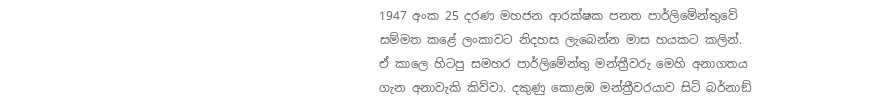1947 අංක 25 දරණ මහජන ආරක්ෂක පනත පාර්ලිමේන්තුවේ සම්මත කළේ ලංකාවට නිදහස ලැබෙන්න මාස හයකට කලින්. ඒ කාලෙ හිටපු සමහර පාර්ලිමේන්තු මන්ත්‍රීවරු මෙහි අනාගතය ගැන අනාවැකි කිව්වා. දකුණු කොළඹ මන්ත්‍රීවරයාව සිටි බර්නාඞ්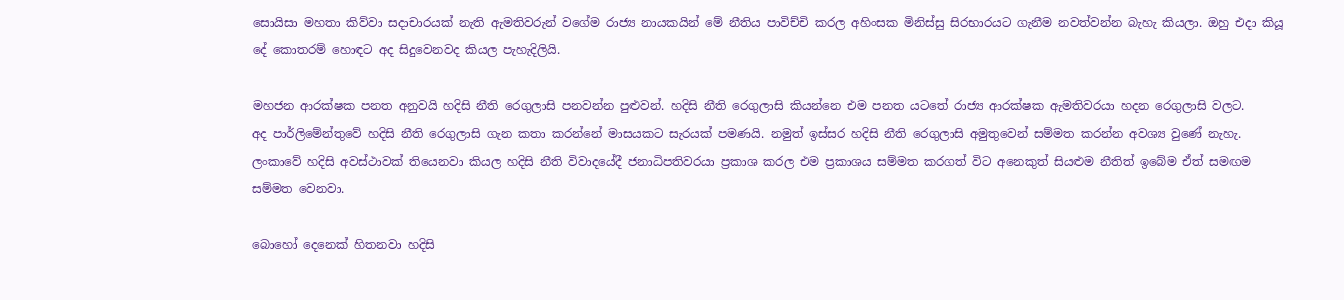සොයිසා මහතා කිව්වා සදාචාරයක් නැති ඇමතිවරුන් වගේම රාජ්‍ය නායකයින් මේ නීතිය පාවිච්චි කරල අහිංසක මිනිස්සු සිරභාරයට ගැනීම නවත්වන්න බැහැ කියලා. ඔහු එදා කියූ දේ කොතරම් හොඳට අද සිදුවෙනවද කියල පැහැදිලියි.

මහජන ආරක්ෂක පනත අනුවයි හදිසි නීති රෙගුලාසි පනවන්න පුළුවන්. හදිසි නීති රෙගුලාසි කියන්නෙ එම පනත යටතේ රාජ්‍ය ආරක්ෂක ඇමතිවරයා හදන රෙගුලාසි වලට.
අද පාර්ලිමේන්තුවේ හදිසි නීති රෙගුලාසි ගැන කතා කරන්නේ මාසයකට සැරයක් පමණයි. නමුත් ඉස්සර හදිසි නීති රෙගුලාසි අමුතුවෙන් සම්මත කරන්න අවශ්‍ය වුණේ නැහැ. ලංකාවේ හදිසි අවස්ථාවක් තියෙනවා කියල හදිසි නීති විවාදයේදී ජනාධිපතිවරයා ප්‍රකාශ කරල එම ප්‍රකාශය සම්මත කරගත් විට අනෙකුත් සියළුම නීතිත් ඉබේම ඒත් සමඟම සම්මත වෙනවා.

බොහෝ දෙනෙක් හිතනවා හදිසි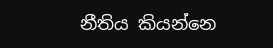නීතිය කියන්නෙ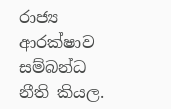රාජ්‍ය ආරක්ෂාව සම්බන්ධ නීති කියල.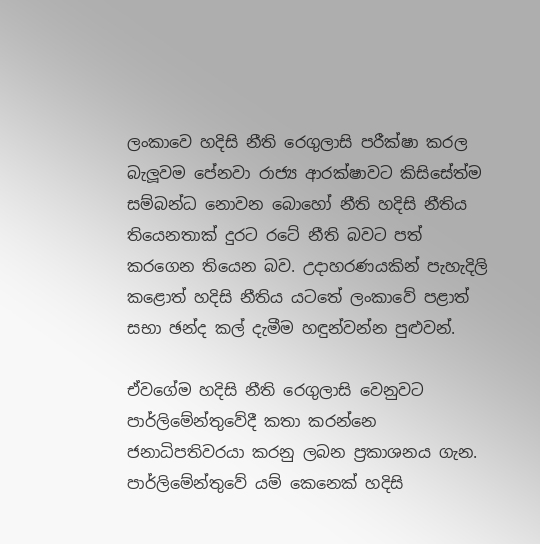ලංකාවෙ හදිසි නීති රෙගුලාසි පරීක්ෂා කරල බැලූවම පේනවා රාජ්‍ය ආරක්ෂාවට කිසිසේත්ම සම්බන්ධ නොවන බොහෝ නීති හදිසි නීතිය තියෙනතාක් දුරට රටේ නීති බවට පත් කරගෙන තියෙන බව. උදාහරණයකින් පැහැදිලි කළොත් හදිසි නීතිය යටතේ ලංකාවේ පළාත් සභා ඡන්ද කල් දැමීම හඳුන්වන්න පුළුවන්.

ඒවගේම හදිසි නීති රෙගුලාසි වෙනුවට පාර්ලිමේන්තුවේදී කතා කරන්නෙ ජනාධිපතිවරයා කරනු ලබන ප්‍රකාශනය ගැන. පාර්ලිමේන්තුවේ යම් කෙනෙක් හදිසි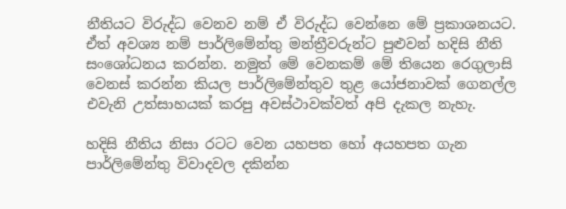නීතියට විරුද්ධ වෙනව නම් ඒ විරුද්ධ වෙන්නෙ මේ ප්‍රකාශනයට. ඒත් අවශ්‍ය නම් පාර්ලිමේන්තු මන්ත්‍රීවරුන්ට පුළුවන් හදිසි නීති සංශෝධනය කරන්න. නමුත් මේ වෙනකම් මේ තියෙන රෙගුලාසි වෙනස් කරන්න කියල පාර්ලිමේන්තුව තුළ යෝජනාවක් ගෙනල්ල එවැනි උත්සාහයක් කරපු අවස්ථාවක්වත් අපි දැකල නැහැ.

හදිසි නීතිය නිසා රටට වෙන යහපත හෝ අයහපත ගැන පාර්ලිමේන්තු විවාදවල දකින්න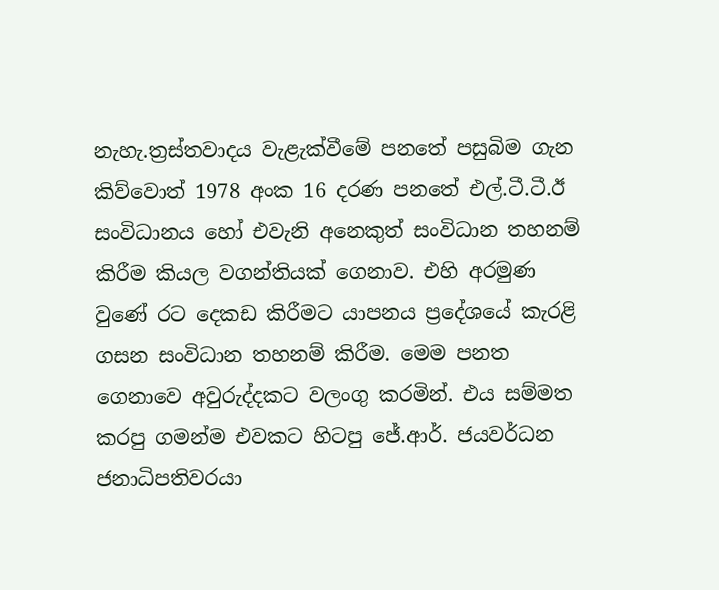නැහැ.ත්‍රස්තවාදය වැළැක්වීමේ පනතේ පසුබිම ගැන කිව්වොත් 1978 අංක 16 දරණ පනතේ එල්.ටී.ටී.ඊ සංවිධානය හෝ එවැනි අනෙකුත් සංවිධාන තහනම් කිරීම කියල වගන්තියක් ගෙනාව. එහි අරමුණ වුණේ රට දෙකඩ කිරීමට යාපනය ප්‍රදේශයේ කැරළි ගසන සංවිධාන තහනම් කිරීම. මෙම පනත ගෙනාවෙ අවුරුද්දකට වලංගු කරමින්. එය සම්මත කරපු ගමන්ම එවකට හිටපු ජේ.ආර්. ජයවර්ධන ජනාධිපතිවරයා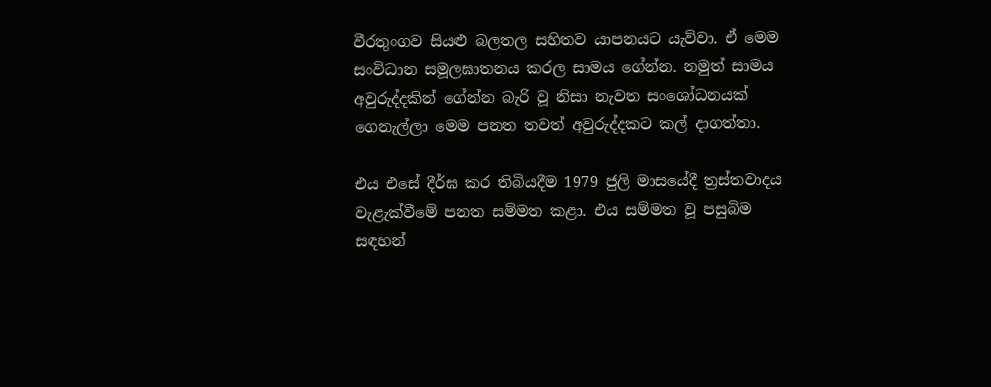වීරතුංගව සියළු බලතල සහිතව යාපනයට යැව්වා. ඒ මෙම සංවිධාන සමූලඝාතනය කරල සාමය ගේන්න. නමුත් සාමය අවුරුද්දකින් ගේන්න බැරි වූ නිසා නැවත සංශෝධනයක් ගෙනැල්ලා මෙම පනත තවත් අවුරුද්දකට කල් දාගත්තා.

එය එසේ දීර්ඝ කර තිබියදීම 1979 ජුලි මාසයේදී ත්‍රස්තවාදය වැළැක්වීමේ පනත සම්මත කළා. එය සම්මත වූ පසුබිම සඳහන්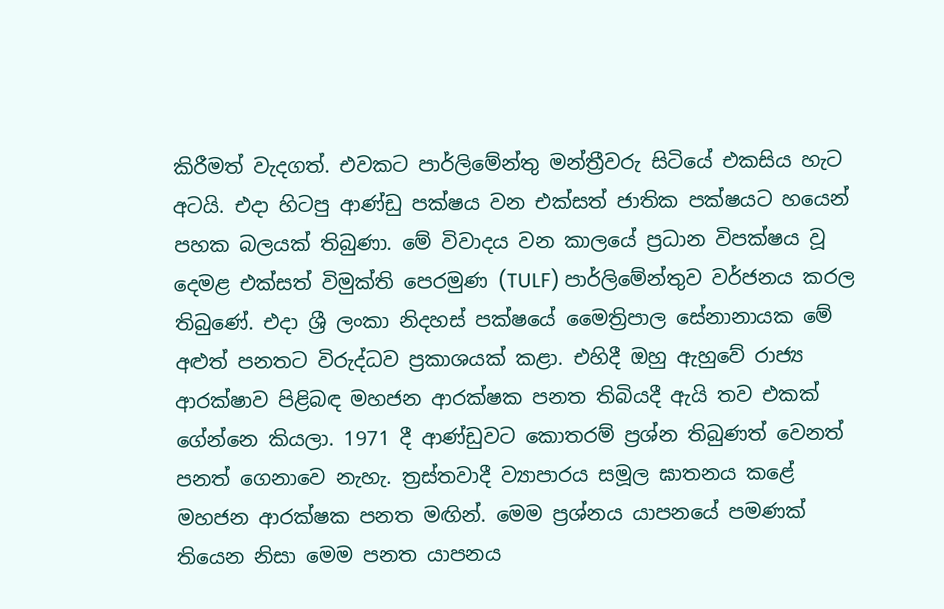කිරීමත් වැදගත්. එවකට පාර්ලිමේන්තු මන්ත්‍රීවරු සිටියේ එකසිය හැට අටයි. එදා හිටපු ආණ්ඩු පක්ෂය වන එක්සත් ජාතික පක්ෂයට හයෙන් පහක බලයක් තිබුණා. මේ විවාදය වන කාලයේ ප්‍රධාන විපක්ෂය වූ දෙමළ එක්සත් විමුක්ති පෙරමුණ (TULF) පාර්ලිමේන්තුව වර්ජනය කරල තිබුණේ. එදා ශ්‍රී ලංකා නිදහස් පක්ෂයේ මෛත්‍රිපාල සේනානායක මේ අළුත් පනතට විරුද්ධව ප්‍රකාශයක් කළා. එහිදී ඔහු ඇහුවේ රාජ්‍ය ආරක්ෂාව පිළිබඳ මහජන ආරක්ෂක පනත තිබියදී ඇයි තව එකක් ගේන්නෙ කියලා. 1971 දී ආණ්ඩුවට කොතරම් ප්‍රශ්න තිබුණත් වෙනත් පනත් ගෙනාවෙ නැහැ. ත්‍රස්තවාදී ව්‍යාපාරය සමූල ඝාතනය කළේ මහජන ආරක්ෂක පනත මඟින්. මෙම ප්‍රශ්නය යාපනයේ පමණක් තියෙන නිසා මෙම පනත යාපනය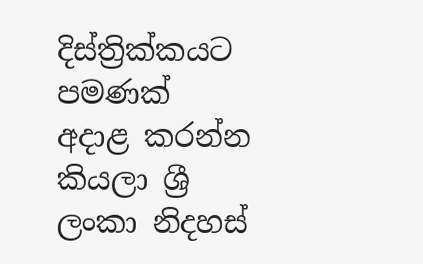දිස්ත්‍රික්කයට පමණක් අදාළ කරන්න කියලා ශ්‍රී ලංකා නිදහස්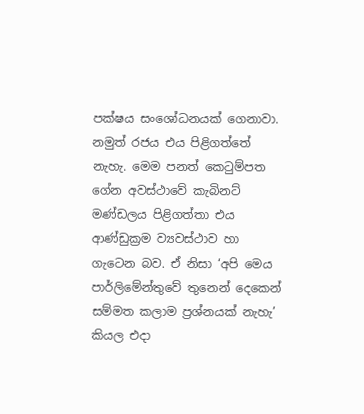පක්ෂය සංශෝධනයක් ගෙනාවා. නමුත් රජය එය පිළිගත්තේ නැහැ. මෙම පනත් කෙටුම්පත ගේන අවස්ථාවේ කැබිනට් මණ්ඩලය පිළිගත්තා එය ආණ්ඩුක්‍රම ව්‍යවස්ථාව හා ගැටෙන බව. ඒ නිසා ‘අපි මෙය පාර්ලිමේන්තුවේ තුනෙන් දෙකෙන් සම්මත කලාම ප්‍රශ්නයක් නැහැ’ කියල එදා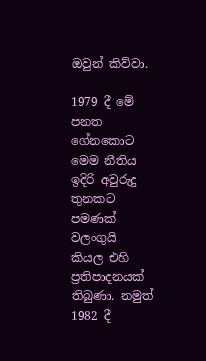ඔවුන් කිව්වා.

1979 දී මේ පනත ගේනකොට මෙම නීතිය ඉදිරි අවුරුදු තුනකට පමණක් වලංගුයි කියල එහි ප්‍රතිපාදනයක් තිබුණා. නමුත් 1982 දී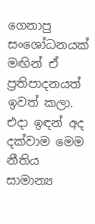ගෙනාපු සංශෝධනයක් මඟින් ඒ ප්‍රතිපාදනයත් ඉවත් කලා. එදා ඉඳන් අද දක්වාම මෙම නීතිය සාමාන්‍ය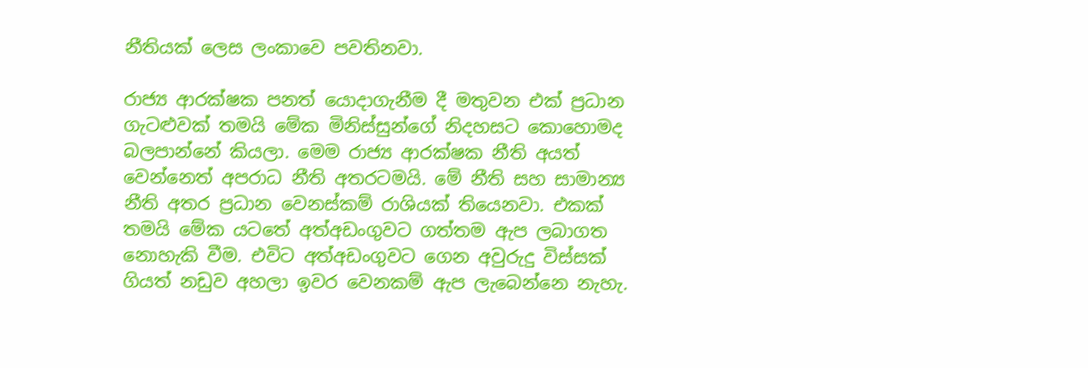නීතියක් ලෙස ලංකාවෙ පවතිනවා.

රාජ්‍ය ආරක්ෂක පනත් යොදාගැනීම දී මතුවන එක් ප්‍රධාන ගැටළුවක් තමයි මේක මිනිස්සුන්ගේ නිදහසට කොහොමද බලපාන්නේ කියලා. මෙම රාජ්‍ය ආරක්ෂක නීති අයත් වෙන්නෙත් අපරාධ නීති අතරටමයි. මේ නීති සහ සාමාන්‍ය නීති අතර ප්‍රධාන වෙනස්කම් රාශියක් තියෙනවා. එකක් තමයි මේක යටතේ අත්අඩංගුවට ගත්තම ඇප ලබාගත නොහැකි වීම. එවිට අත්අඩංගුවට ගෙන අවුරුදු විස්සක් ගියත් නඩුව අහලා ඉවර වෙනකම් ඇප ලැබෙන්නෙ නැහැ.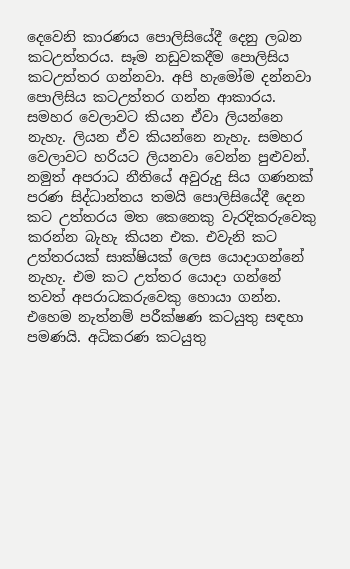දෙවෙනි කාරණය පොලිසියේදී දෙනු ලබන කටඋත්තරය. සෑම නඩුවකදීම පොලිසිය කටඋත්තර ගන්නවා. අපි හැමෝම දන්නවා පොලිසිය කටඋත්තර ගන්න ආකාරය. සමහර වෙලාවට කියන ඒවා ලියන්නෙ නැහැ. ලියන ඒව කියන්නෙ නැහැ. සමහර වෙලාවට හරියට ලියනවා වෙන්න පුළුවන්. නමුත් අපරාධ නීතියේ අවුරුදු සිය ගණනක් පරණ සිද්ධාන්තය තමයි පොලිසියේදී දෙන කට උත්තරය මත කෙනෙකු වැරදිකරුවෙකු කරන්න බැහැ කියන එක. එවැනි කට උත්තරයක් සාක්ෂියක් ලෙස යොදාගන්නේ නැහැ. එම කට උත්තර යොදා ගන්නේ තවත් අපරාධකරුවෙකු හොයා ගන්න. එහෙම නැත්නම් පරීක්ෂණ කටයුතු සඳහා පමණයි. අධිකරණ කටයුතු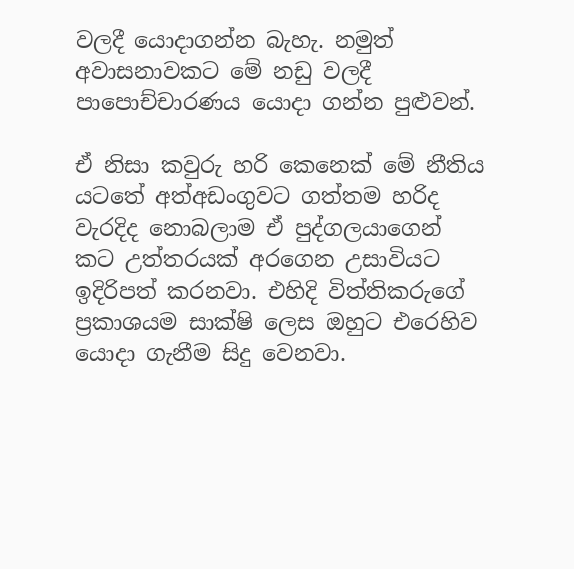වලදී යොදාගන්න බැහැ. නමුත් අවාසනාවකට මේ නඩු වලදී පාපොච්චාරණය යොදා ගන්න පුළුවන්.

ඒ නිසා කවුරු හරි කෙනෙක් මේ නීතිය යටතේ අත්අඩංගුවට ගත්තම හරිද වැරදිද නොබලාම ඒ පුද්ගලයාගෙන් කට උත්තරයක් අරගෙන උසාවියට ඉදිරිපත් කරනවා. එහිදි විත්තිකරුගේ ප්‍රකාශයම සාක්ෂි ලෙස ඔහුට එරෙහිව යොදා ගැනීම සිදු වෙනවා.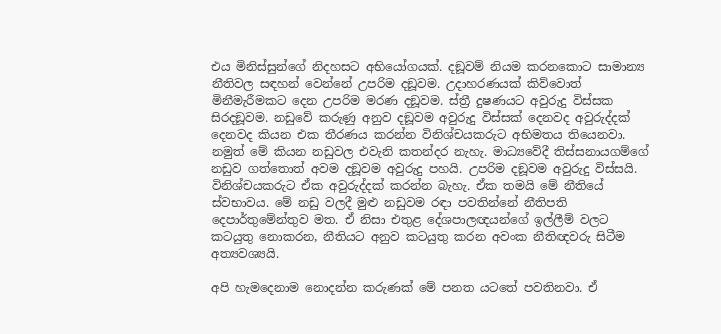එය මිනිස්සුන්ගේ නිදහසට අභියෝගයක්. දඞූවම් නියම කරනකොට සාමාන්‍ය නීතිවල සඳහන් වෙන්නේ උපරිම දඞූවම. උදාහරණයක් කිව්වොත් මිනීමැරීමකට දෙන උපරිම මරණ දඞූවම. ස්ත්‍රී දුෂණයට අවුරුදු විස්සක සිරදඞූවම. නඩුවේ කරුණු අනුව දඞූවම අවුරුදු විස්සක් දෙනවද අවුරුද්දක් දෙනවද කියන එක තීරණය කරන්න විනිශ්චයකරුට අභිමතය තියෙනවා. නමුත් මේ කියන නඩුවල එවැනි කතන්දර නැහැ. මාධ්‍යවේදී තිස්සනායගම්ගේ නඩුව ගත්තොත් අවම දඞූවම අවුරුදු පහයි. උපරිම දඞූවම අවුරුදු විස්සයි. විනිශ්චයකරුට ඒක අවුරුද්දක් කරන්න බැහැ. ඒක තමයි මේ නීතියේ ස්වභාවය. මේ නඩු වලදී මුළු නඩුවම රඳා පවතින්නේ නීතිපති දෙපාර්තුමේන්තුව මත. ඒ නිසා එතුළ දේශපාලඥයන්ගේ ඉල්ලීම් වලට කටයුතු නොකරන, නීතියට අනුව කටයුතු කරන අවංක නීතිඥවරු සිටීම අත්‍යවශ්‍යයි.

අපි හැමදෙනාම නොදන්න කරුණක් මේ පනත යටතේ පවතිනවා. ඒ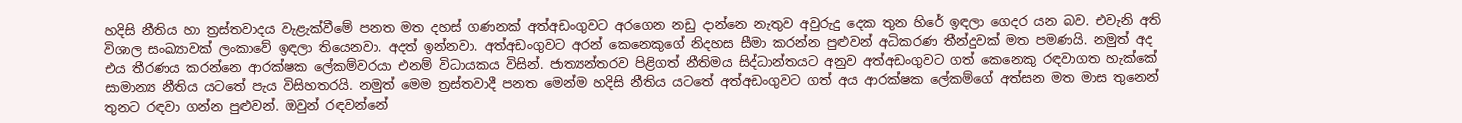හදිසි නීතිය හා ත්‍රස්තවාදය වැළැක්වීමේ පනත මත දහස් ගණනක් අත්අඩංගුවට අරගෙන නඩු දාන්නෙ නැතුව අවුරුදු දෙක තුන හිරේ ඉඳලා ගෙදර යන බව. එවැනි අති විශාල සංඛ්‍යාවක් ලංකාවේ ඉඳලා තියෙනවා. අදත් ඉන්නවා. අත්අඩංගුවට අරන් කෙනෙකුගේ නිදහස සීමා කරන්න පුළුවන් අධිකරණ තීන්දුවක් මත පමණයි. නමුත් අද එය තීරණය කරන්නෙ ආරක්ෂක ලේකම්වරයා එනම් විධායකය විසින්. ජාත්‍යන්තරව පිළිගත් නීතිමය සිද්ධාන්තයට අනුව අත්අඩංගුවට ගත් කෙනෙකු රඳවාගත හැක්කේ සාමාන්‍ය නීතිය යටතේ පැය විසිහතරයි. නමුත් මෙම ත්‍රස්තවාදී පනත මෙන්ම හදිසි නීතිය යටතේ අත්අඩංගුවට ගත් අය ආරක්ෂක ලේකම්ගේ අත්සන මත මාස තුනෙන් තුනට රඳවා ගන්න පුළුවන්. ඔවුන් රඳවන්නේ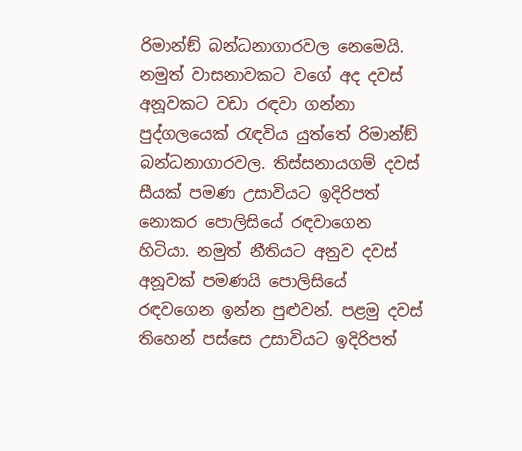රිමාන්ඞ් බන්ධනාගාරවල නෙමෙයි. නමුත් වාසනාවකට වගේ අද දවස් අනූවකට වඩා රඳවා ගන්නා පුද්ගලයෙක් රැඳවිය යුත්තේ රිමාන්ඞ් බන්ධනාගාරවල. තිස්සනායගම් දවස් සීයක් පමණ උසාවියට ඉදිරිපත් නොකර පොලිසියේ රඳවාගෙන හිටියා. නමුත් නීතියට අනුව දවස් අනූවක් පමණයි පොලිසියේ රඳවගෙන ඉන්න පුළුවන්. පළමු දවස් තිහෙන් පස්සෙ උසාවියට ඉදිරිපත්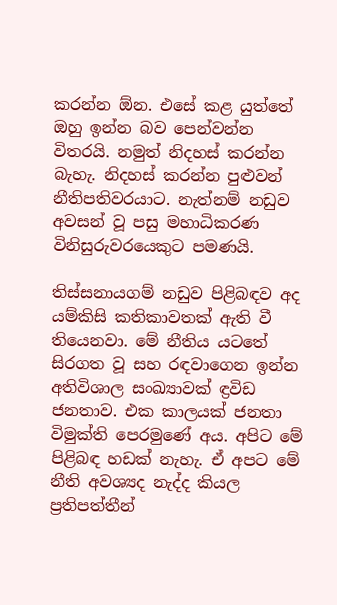කරන්න ඕන. එසේ කළ යුත්තේ ඔහු ඉන්න බව පෙන්වන්න විතරයි. නමුත් නිදහස් කරන්න බැහැ. නිදහස් කරන්න පුළුවන් නීතිපතිවරයාට. නැත්නම් නඩුව අවසන් වූ පසු මහාධිකරණ විනිසුරුවරයෙකුට පමණයි.

තිස්සනායගම් නඩුව පිළිබඳව අද යම්කිසි කතිකාවතක් ඇති වී තියෙනවා. මේ නීතිය යටතේ සිරගත වූ සහ රඳවාගෙන ඉන්න අතිවිශාල සංඛ්‍යාවක් ඳ්‍රවිඩ ජනතාව. එක කාලයක් ජනතා විමුක්ති පෙරමුණේ අය. අපිට මේ පිළිබඳ හඩක් නැහැ. ඒ අපට මේ නීති අවශ්‍යද නැද්ද කියල ප්‍රතිපත්තීන්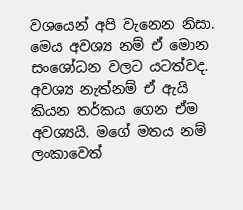වශයෙන් අපි වැනෙන නිසා. මෙය අවශ්‍ය නම් ඒ මොන සංශෝධන වලට යටත්වද. අවශ්‍ය නැත්නම් ඒ ඇයි කියන තර්කය ගෙන ඒම අවශ්‍යයි. මගේ මතය නම් ලංකාවෙත්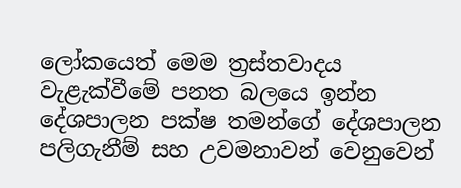ලෝකයෙත් මෙම ත්‍රස්තවාදය වැළැක්වීමේ පනත බලයෙ ඉන්න දේශපාලන පක්ෂ තමන්ගේ දේශපාලන පලිගැනීම් සහ උවමනාවන් වෙනුවෙන්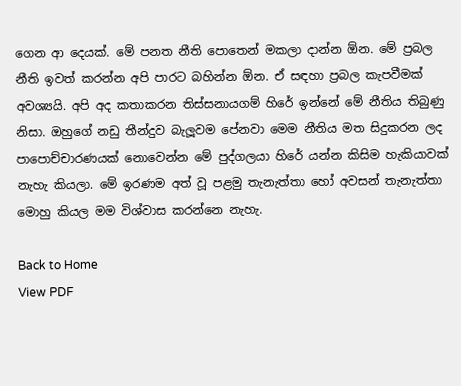ගෙන ආ දෙයක්. මේ පනත නීති පොතෙන් මකලා දාන්න ඕන. මේ ප්‍රබල නීති ඉවත් කරන්න අපි පාරට බහින්න ඕන. ඒ සඳහා ප්‍රබල කැපවීමක් අවශ්‍යයි. අපි අද කතාකරන තිස්සනායගම් හිරේ ඉන්නේ මේ නීතිය තිබුණු නිසා. ඔහුගේ නඩු තීන්දුව බැලූවම පේනවා මෙම නීතිය මත සිදුකරන ලද පාපොච්චාරණයක් නොවෙන්න මේ පුද්ගලයා හිරේ යන්න කිසිම හැකියාවක් නැහැ කියලා. මේ ඉරණම අත් වූ පළමු තැනැත්තා හෝ අවසන් තැනැත්තා මොහු කියල මම විශ්වාස කරන්නෙ නැහැ.

Back to Home
View PDF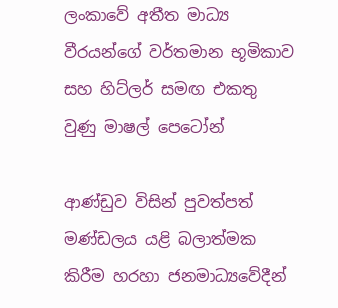ලංකාවේ අතීත මාධ්‍ය වීරයන්ගේ වර්තමාන භූමිකාව සහ හිට්ලර් සමඟ එකතු වුණු මාෂල් පෙටෝන්

ආණ්ඩුව විසින් පුවත්පත් මණ්ඩලය යළි බලාත්මක කිරීම හරහා ජනමාධ්‍යවේදීන්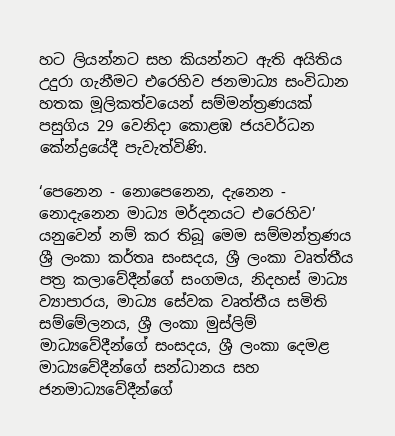හට ලියන්නට සහ කියන්නට ඇති අයිතිය උදුරා ගැනීමට එරෙහිව ජනමාධ්‍ය සංවිධාන හතක මූලිකත්වයෙන් සම්මන්ත්‍රණයක් පසුගිය 29 වෙනිදා කොළඹ ජයවර්ධන කේන්ද්‍රයේදී පැවැත්විණි.

‘පෙනෙන - නොපෙනෙන, දැනෙන - නොදැනෙන මාධ්‍ය මර්දනයට එරෙහිව’ යනුවෙන් නම් කර තිබූ මෙම සම්මන්ත්‍රණය ශ්‍රී ලංකා කර්තෘ සංසදය, ශ්‍රී ලංකා වෘත්තීය පත්‍ර කලාවේදීන්ගේ සංගමය, නිදහස් මාධ්‍ය ව්‍යාපාරය, මාධ්‍ය සේවක වෘත්තීය සමිති සම්මේලනය, ශ්‍රී ලංකා මුස්ලිම් මාධ්‍යවේදීන්ගේ සංසදය, ශ්‍රී ලංකා දෙමළ මාධ්‍යවේදීන්ගේ සන්ධානය සහ ජනමාධ්‍යවේදීන්ගේ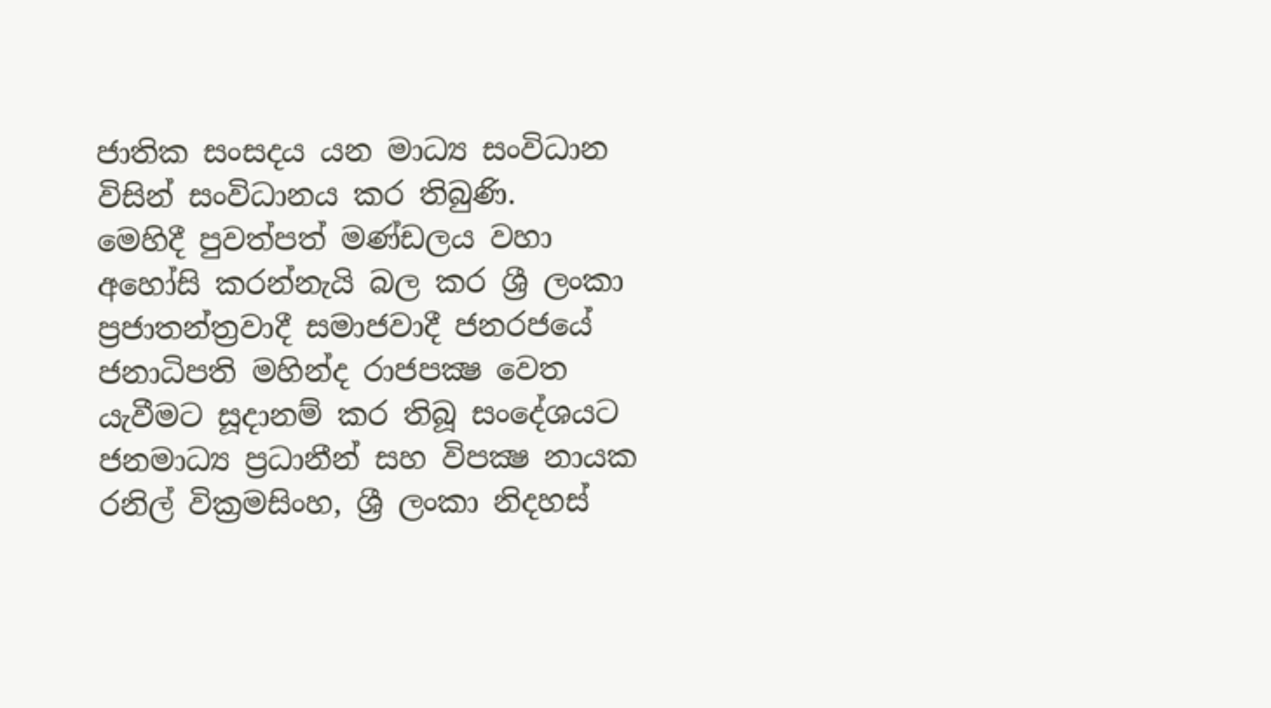ජාතික සංසදය යන මාධ්‍ය සංවිධාන විසින් සංවිධානය කර තිබුණි.
මෙහිදී පුවත්පත් මණ්ඩලය වහා අහෝසි කරන්නැයි බල කර ශ්‍රී ලංකා ප්‍රජාතන්ත්‍රවාදී සමාජවාදී ජනරජයේ ජනාධිපති මහින්ද රාජපක්‍ෂ වෙත යැවීමට සූදානම් කර තිබූ සංදේශයට ජනමාධ්‍ය ප්‍රධානීන් සහ විපක්‍ෂ නායක රනිල් වික්‍රමසිංහ, ශ්‍රී ලංකා නිදහස්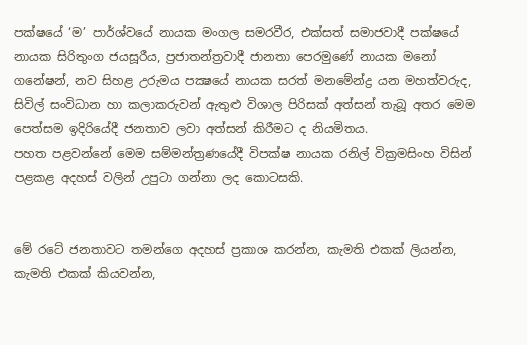පක්ෂයේ ‘ම’ පාර්ශ්වයේ නායක මංගල සමරවීර, එක්සත් සමාජවාදී පක්ෂයේ නායක සිරිතුංග ජයසූරීය, ප්‍රජාතන්ත්‍රවාදී ජානතා පෙරමුණේ නායක මනෝ ගනේෂන්, නව සිහළ උරුමය පක්‍ෂයේ නායක සරත් මනමේන්ද්‍ර යන මහත්වරුද, සිවිල් සංවිධාන හා කලාකරුවන් ඇතුළු විශාල පිරිසක් අත්සන් තැබූ අතර මෙම පෙත්සම ඉදිරියේදී ජනතාව ලවා අත්සන් කිරීමට ද නියමිතය.
පහත පළවන්නේ මෙම සම්මන්ත්‍රණයේදී විපක්ෂ නායක රනිල් වික්‍රමසිංහ විසින් පළකළ අදහස් වලින් උපුටා ගන්නා ලද කොටසකි.


මේ රටේ ජනතාවට තමන්ගෙ අදහස් ප්‍රකාශ කරන්න, කැමති එකක් ලියන්න, කැමති එකක් කියවන්න,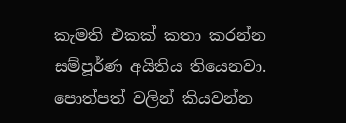කැමති එකක් කතා කරන්න සම්පූර්ණ අයිතිය තියෙනවා. පොත්පත් වලින් කියවන්න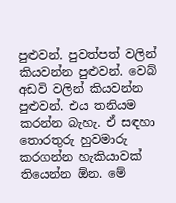පුළුවන්. පුවත්පත් වලින් කියවන්න පුළුවන්. වෙබ් අඩවි වලින් කියවන්න පුළුවන්. එය තනියම කරන්න බැහැ. ඒ සඳහා තොරතුරු හුවමාරු කරගන්න හැකියාවක් තියෙන්න ඕන. මේ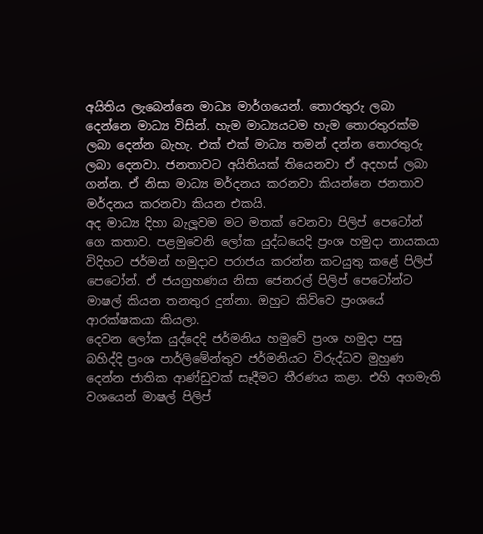අයිතිය ලැබෙන්නෙ මාධ්‍ය මාර්ගයෙන්. තොරතුරු ලබා දෙන්නෙ මාධ්‍ය විසින්. හැම මාධ්‍යයටම හැම තොරතුරක්ම ලබා දෙන්න බැහැ. එක් එක් මාධ්‍ය තමන් දන්න තොරතුරු ලබා දෙනවා. ජනතාවට අයිතියක් තියෙනවා ඒ අදහස් ලබා ගන්න. ඒ නිසා මාධ්‍ය මර්දනය කරනවා කියන්නෙ ජනතාව මර්දනය කරනවා කියන එකයි.
අද මාධ්‍ය දිහා බැලූවම මට මතක් වෙනවා පිලිප් පෙටෝන් ගෙ කතාව. පළමුවෙනි ලෝක යුද්ධයෙදි ප්‍රංශ හමුදා නායකයා විදිහට ජර්මන් හමුදාව පරාජය කරන්න කටයුතු කළේ පිලිප් පෙටෝන්. ඒ ජයග්‍රහණය නිසා ජෙනරල් පිලිප් පෙටෝන්ට මාෂල් කියන තනතුර දුන්නා. ඔහුට කිව්වෙ ප්‍රංශයේ ආරක්ෂකයා කියලා.
දෙවන ලෝක යුද්දෙදි ජර්මනිය හමුවේ ප්‍රංශ හමුදා පසු බහිද්දි ප්‍රංශ පාර්ලිමේන්තුව ජර්මනියට විරුද්ධව මුහුණ දෙන්න ජාතික ආණ්ඩුවක් සෑදීමට තීරණය කළා. එහි අගමැති වශයෙන් මාෂල් පිලිප්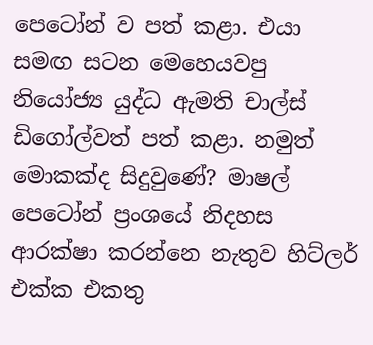පෙටෝන් ව පත් කළා. එයා සමඟ සටන මෙහෙයවපු නියෝජ්‍ය යුද්ධ ඇමති චාල්ස් ඩිගෝල්වත් පත් කළා. නමුත් මොකක්ද සිදුවුණේ? මාෂල් පෙටෝන් ප්‍රංශයේ නිදහස ආරක්ෂා කරන්නෙ නැතුව හිට්ලර් එක්ක එකතු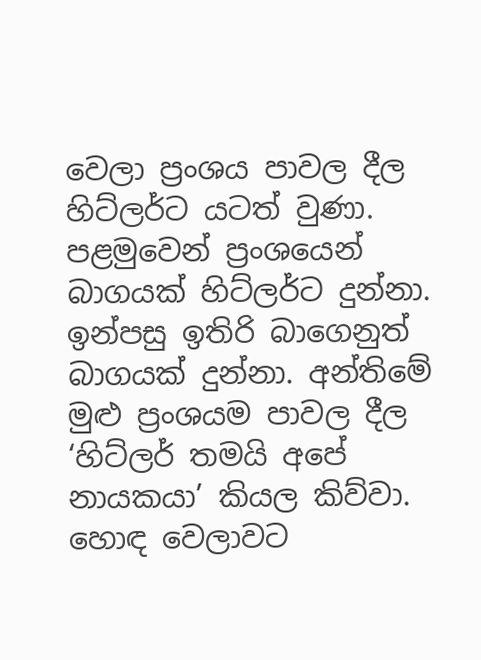වෙලා ප්‍රංශය පාවල දීල හිට්ලර්ට යටත් වුණා. පළමුවෙන් ප්‍රංශයෙන් බාගයක් හිට්ලර්ට දුන්නා. ඉන්පසු ඉතිරි බාගෙනුත් බාගයක් දුන්නා. අන්තිමේ මුළු ප්‍රංශයම පාවල දීල ‘හිට්ලර් තමයි අපේ නායකයා’ කියල කිව්වා. හොඳ වෙලාවට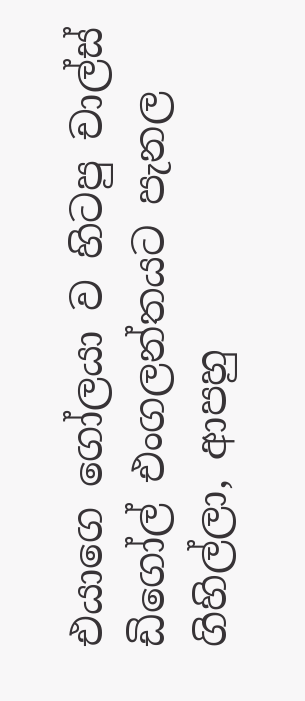එයාගෙ ගෝලයා ව හිටපු චාල්ස් ඩිගෝල් එංගලන්තයට පැනල ගිහිල්ලා, ආපහු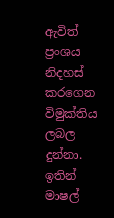ඇවිත් ප්‍රංශය නිදහස් කරගෙන විමුක්තිය ලබල දුන්නා.
ඉතින් මාෂල්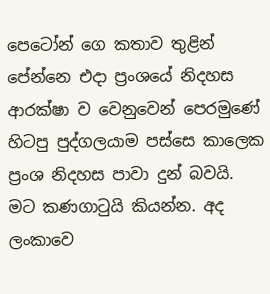පෙටෝන් ගෙ කතාව තුළින් පේන්නෙ එදා ප්‍රංශයේ නිදහස ආරක්ෂා ව වෙනුවෙන් පෙරමුණේ හිටපු පුද්ගලයාම පස්සෙ කාලෙක ප්‍රංශ නිදහස පාවා දුන් බවයි. මට කණගාටුයි කියන්න. අද ලංකාවෙ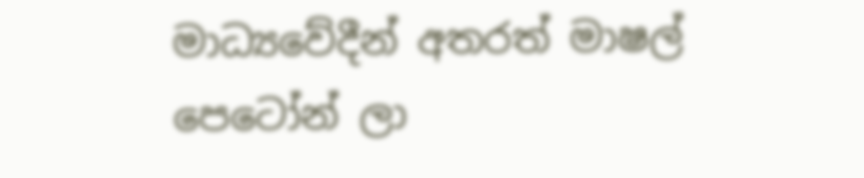මාධ්‍යවේදීන් අතරත් මාෂල් පෙටෝන් ලා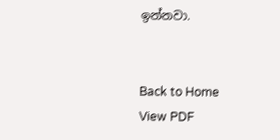ඉන්නවා.


Back to Home
View PDF